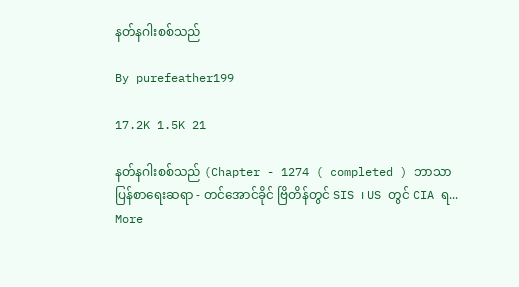နတ်နဂါးစစ်သည်

By purefeather199

17.2K 1.5K 21

နတ်နဂါးစစ်သည် (Chapter - 1274 ( completed ) ဘာသာပြန်စာရေးဆရာ - တင်အောင်ခိုင် ဗြိတိန်တွင် SIS ၊ US တွင် CIA ရ... More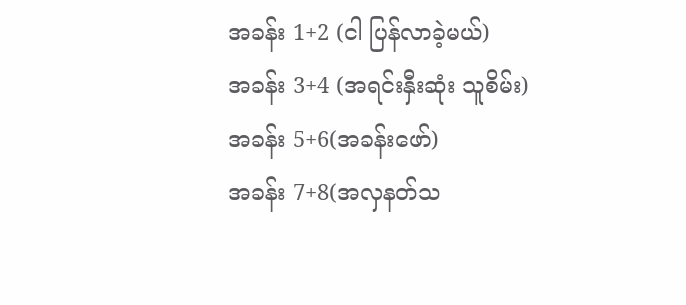အခန်း 1+2 (ငါ ပြန်လာခဲ့မယ်)
အခန်း 3+4 (အရင်းနှီးဆုံး သူစိမ်း)
အခန်း 5+6(အခန်းဖော်)
အခန်း 7+8(အလှနတ်သ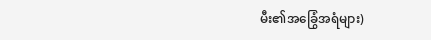မီး၏အခြွေံအရံများ)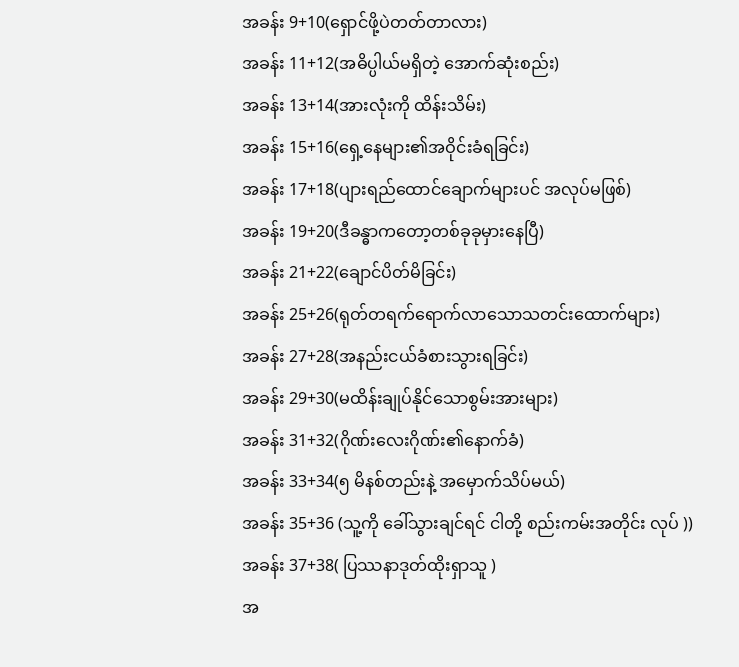အခန်း 9+10(ရှောင်ဖို့ပဲတတ်တာလား)
အခန်း 11+12(အဓိပ္ပါယ်မရှိတဲ့ အောက်ဆုံးစည်း)
အခန်း 13+14(အားလုံးကို ထိန်းသိမ်း)
အခန်း 15+16(ရှေ့နေများ၏အဝိုင်းခံရခြင်း)
အခန်း 17+18(ပျားရည်ထောင်ချောက်များပင် အလုပ်မဖြစ်)
အခန်း 19+20(ဒီခန္ဓာကတော့တစ်ခုခုမှားနေပြီ)
အခန်း 21+22(ချောင်ပိတ်မိခြင်း)
အခန်း 25+26(ရုတ်တရက်ရောက်လာသောသတင်းထောက်များ)
အခန်း 27+28(အနည်းငယ်ခံစားသွားရခြင်း)
အခန်း 29+30(မထိန်းချုပ်နိုင်သောစွမ်းအားများ)
အခန်း 31+32(ဂိုဏ်းလေးဂိုဏ်း၏နောက်ခံ)
အခန်း 33+34(၅ မိနစ်တည်းနဲ့ အမှောက်သိပ်မယ်)
အခန်း 35+36 (သူ့ကို ခေါ်သွားချင်ရင် ငါတို့ စည်းကမ်းအတိုင်း လုပ် ))
အခန်း 37+38( ပြဿနာဒုတ်ထိုးရှာသူ )
အ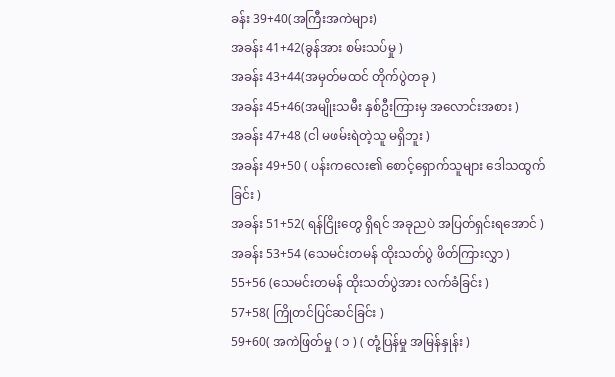ခန်း 39+40(အကြီးအကဲများ)
အခန်း 41+42(ခွန်အား စမ်းသပ်မှု )
အခန်း 43+44(အမှတ်မထင် တိုက်ပွဲတခု )
အခန်း 45+46(အမျိုးသမီး နှစ်ဦးကြားမှ အလောင်းအစား )
အခန်း 47+48 (ငါ မဖမ်းရဲတဲ့သူ မရှိဘူး )
အခန်း 49+50 ( ပန်းကလေး၏ စောင့်ရှောက်သူများ ဒေါသထွက်ခြင်း )
အခန်း 51+52( ရန်ငြိုးတွေ ရှိရင် အခုညပဲ အပြတ်ရှင်းရအောင် )
အခန်း 53+54 (သေမင်းတမန် ထိုးသတ်ပွဲ ဖိတ်ကြားလွှာ )
55+56 (သေမင်းတမန် ထိုးသတ်ပွဲအား လက်ခံခြင်း )
57+58( ကြိုတင်ပြင်ဆင်ခြင်း )
59+60( အကဲဖြတ်မှု ( ၁ ) ( တုံ့ပြန်မှု အမြန်နှုန်း )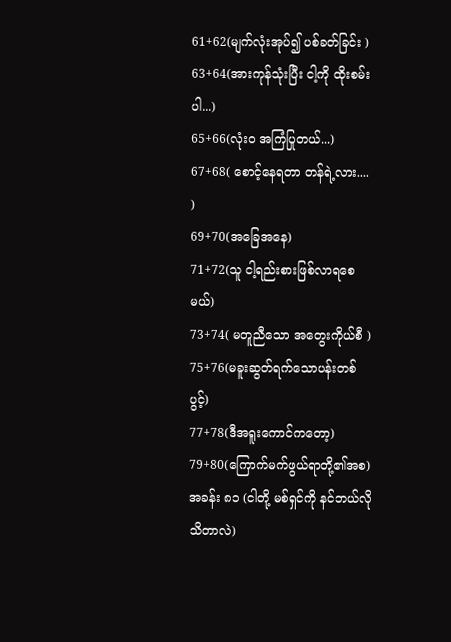61+62(မျက်လုံးအုပ်၍ ပစ်ခတ်ခြင်း )
63+64(အားကုန်သုံးပြီး ငါ့ကို ထိုးစမ်းပါ...)
65+66(လုံးဝ အကြံပြုတယ်...)
67+68( စောင့်နေရတာ တန်ရဲ့လား.... )
69+70(အခြေအနေ)
71+72(သူ ငါ့ရည်းစားဖြစ်လာရစေမယ်)
73+74( မတူညီသော အတွေးကိုယ်စီ )
75+76(မခူးဆွတ်ရက်သောပန်းတစ်ပွင့်)
77+78(ဒီအရူးကောင်ကတော့)
79+80(ကြောက်မက်ဖွယ်ရာတို့၏အစ)
အခန်း ၈၁ (ငါတို့ မစ်ရှင်ကို နင်ဘယ်လိုသိတာလဲ)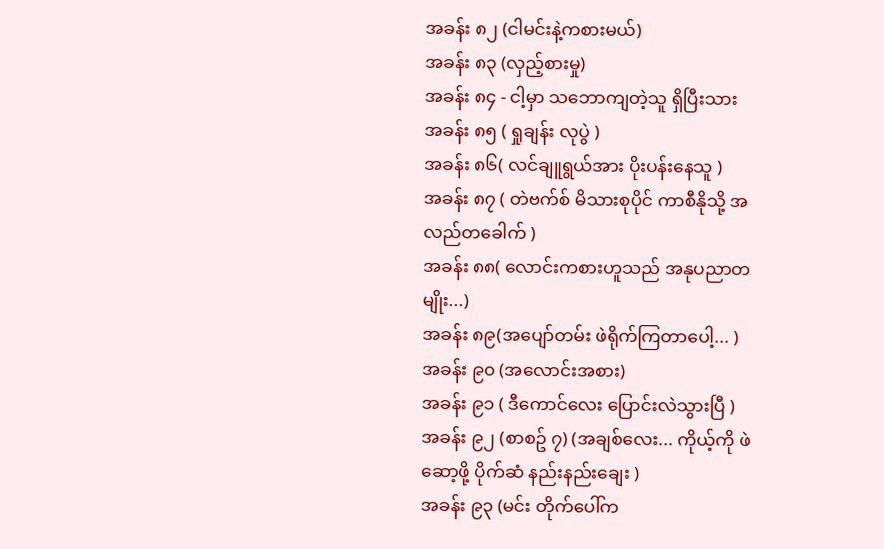အခန်း ၈၂ (ငါမင်းနဲ့ကစားမယ်)
အခန်း ၈၃ (လှည့်စားမှု)
အခန်း ၈၄ - ငါ့မှာ သဘောကျတဲ့သူ ရှိပြီးသား
အခန်း ၈၅ ( ရှုချန်း လုပွဲ )
အခန်း ၈၆( လင်ချူရွယ်အား ပိုးပန်းနေသူ )
အခန်း ၈၇ ( တဲဗက်စ် မိသားစုပိုင် ကာစီနိုသို့ အလည်တခေါက် )
အခန်း ၈၈( လောင်းကစားဟူသည် အနုပညာတမျိုး...)
အခန်း ၈၉(အပျော်တမ်း ဖဲရိုက်ကြတာပေါ့... )
အခန်း ၉၀ (အလောင်းအစား)
အခန်း ၉၁ ( ဒီကောင်လေး ပြောင်းလဲသွားပြီ )
အခန်း ၉၂ (စာစဥ် ၇) (အချစ်လေး... ကိုယ့်ကို ဖဲဆော့ဖို့ ပိုက်ဆံ နည်းနည်းချေး )
အခန်း ၉၃ (မင်း တိုက်ပေါ်က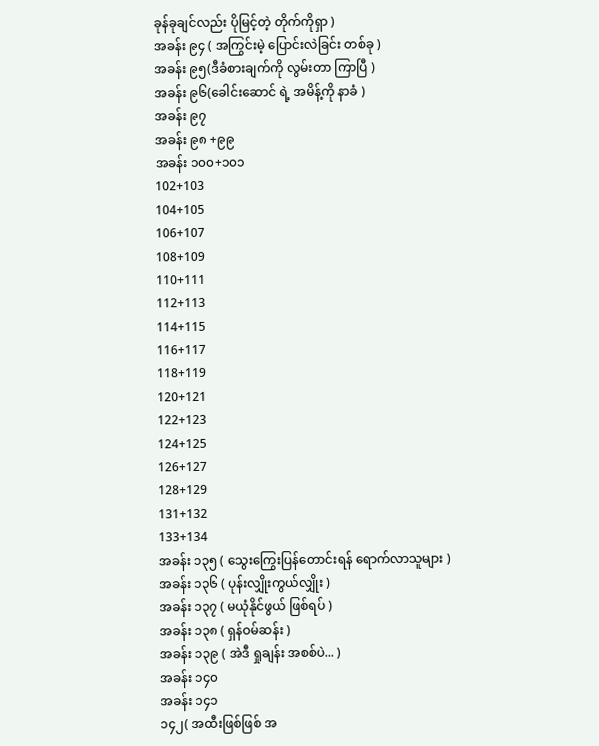ခုန်ခုချင်လည်း ပိုမြင့်တဲ့ တိုက်ကိုရှာ )
အခန်း ၉၄ ( အကြွင်းမဲ့ ပြောင်းလဲခြင်း တစ်ခု )
အခန်း ၉၅(ဒီခံစားချက်ကို လွမ်းတာ ကြာပြီ )
အခန်း ၉၆(ခေါင်းဆောင် ရဲ့ အမိန့်ကို နာခံ )
အခန်း ၉၇
အခန်း ၉၈ +၉၉
အခန်း ၁၀၀+၁၀၁
102+103
104+105
106+107
108+109
110+111
112+113
114+115
116+117
118+119
120+121
122+123
124+125
126+127
128+129
131+132
133+134
အခန်း ၁၃၅ ( သွေးကြွေးပြန်တောင်းရန် ရောက်လာသူများ )
အခန်း ၁၃၆ ( ပုန်းလျှိုးကွယ်လျှိုး )
အခန်း ၁၃၇ ( မယုံနိုင်ဖွယ် ဖြစ်ရပ် )
အခန်း ၁၃၈ ( ရှန်ဝမ်ဆန်း )
အခန်း ၁၃၉ ( အဲဒီ ရှုချန်း အစစ်ပဲ... )
အခန်း ၁၄၀
အခန်း ၁၄၁
၁၄၂( အထီးဖြစ်ဖြစ် အ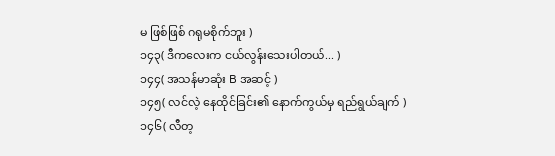မ ဖြစ်ဖြစ် ဂရုမစိုက်ဘူး )
၁၄၃( ဒီကလေးက ငယ်လွန်းသေးပါတယ်... )
၁၄၄( အသန်မာဆုံး B အဆင့် )
၁၄၅( လင်လဲ့ နေထိုင်ခြင်း၏ နောက်ကွယ်မှ ရည်ရွယ်ချက် )
၁၄၆( လီတ့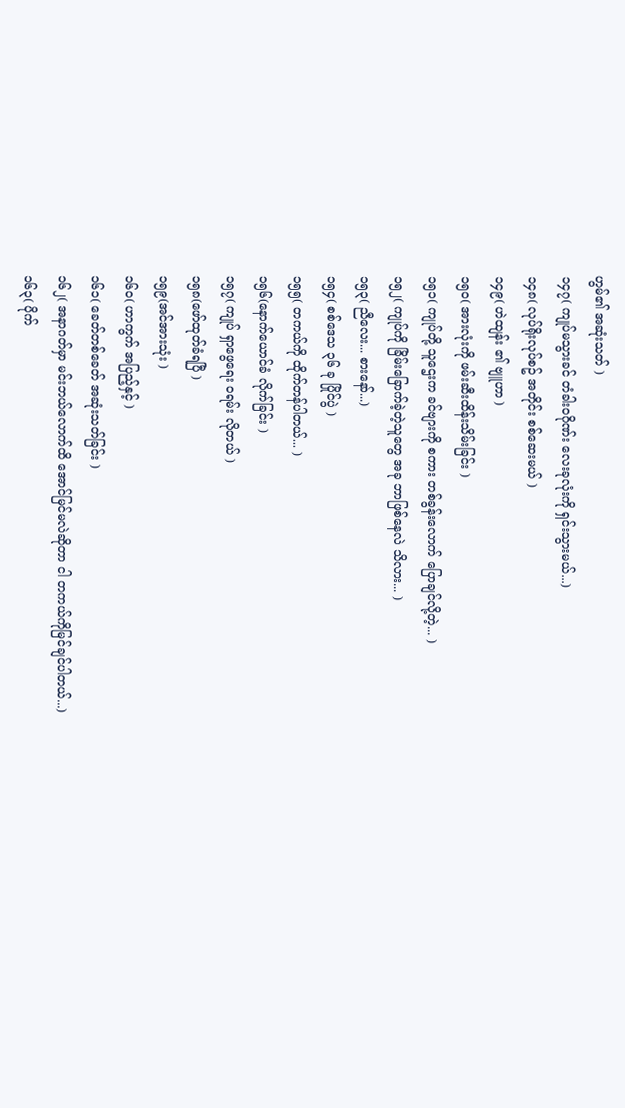ဟွမ်၏ အဆုံးသတ် )
၁၄၇( ကျုပ်မသွားခင် တံခါးဝဂိုဏ်း လေးခုလုံးကို ရှင်းသွားမယ်...)
၁၄၈( လုပ်ရိုးလုပ်စဥ် အတိုင်း စစ်ဆေးမယ် )
၁၄၉( ဟဲထျန်း ၏ ဗျူဟာ )
၁၅၀( အားလုံးကို ဖမ်းဆီးထိန်းသိမ်းခြင်း )
၁၅၁( ကျုပ်တို့ သူဌေးက ခင်ဗျားကို စကား တစ်ခွန်းလောက် ပြောချင်လို့တဲ့... )
၁၅၂( ကျုပ်ကို ခြိမ်းခြောက်ခဲ့တဲ့သူတွေ အခု ဘာဖြစ်နေလဲ သိလား... )
၁၅၃( ညီလေး... စားနော်...)
၁၅၄( စစ်ဒေသ ၃၆ ခု ပြိုင်ပွဲ )
၁၅၅( တကယ်ကို ထိုက်တန်ပါတယ်... )
၁၅၆(နောက်ယောင်ခံ လိုက်ခြင်း )
၁၅၇( ကျုပ် ရှာဖွေရေး ဝရမ်း လိုတယ် )
၁၅၈(ဖော်ထုတ်ခံရပြီ )
၁၅၉(အင်အားသုံး )
၁၆၀( ဟာကွက် အပြည့်နှင့် )
၁၆၁( ခေတ်တစ်ခေတ် အဆုံးသတ်ခြင်း )
၁၆၂( အနာဂတ်မှာ မင်းဘယ်လောက်ထိ အောင်မြင်မလဲဆိုတာ ငါ တကယ်ကိုမြင်ချင်ပါတယ်...)
၁၆၃( ပိုက်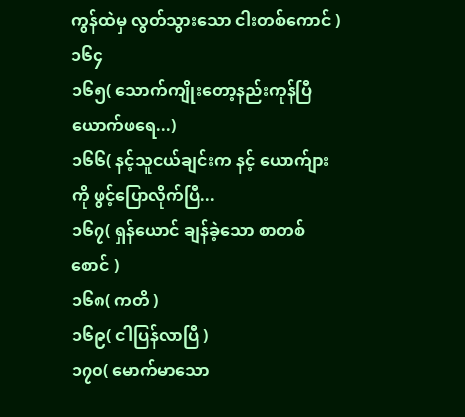ကွန်ထဲမှ လွတ်သွားသော ငါးတစ်ကောင် )
၁၆၄
၁၆၅( သောက်ကျိုးတော့နည်းကုန်ပြီ ယောက်ဖရေ...)
၁၆၆( နင့်သူငယ်ချင်းက နင့် ယောက်ျားကို ဖွင့်ပြောလိုက်ပြီ...
၁၆၇( ရှန်ယောင် ချန်ခဲ့သော စာတစ်စောင် )
၁၆၈( ကတိ )
၁၆၉( ငါပြန်လာပြီ )
၁၇၀( မောက်မာသော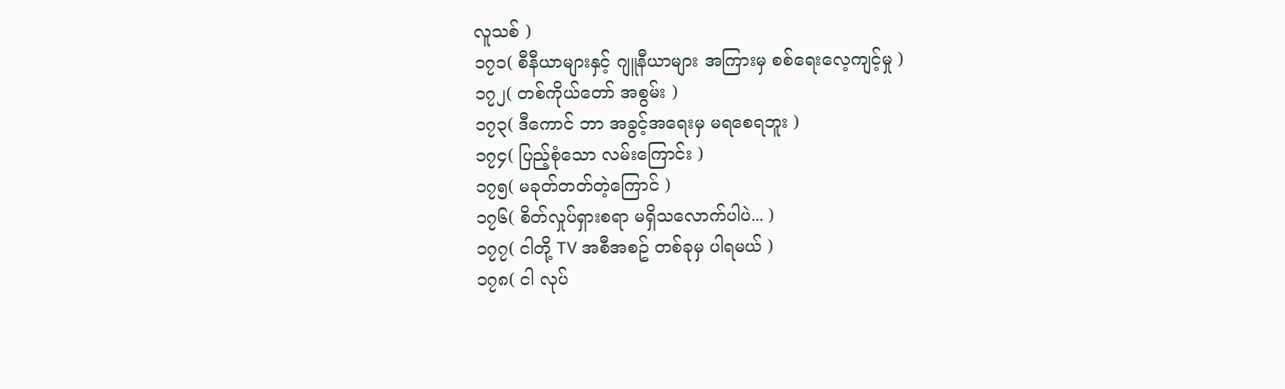လူသစ် )
၁၇၁( စီနီယာများနှင့် ဂျူနီယာများ အကြားမှ စစ်ရေးလေ့ကျင့်မှု )
၁၇၂( တစ်ကိုယ်တော် အစွမ်း )
၁၇၃( ဒီကောင် ဘာ အခွင့်အရေးမှ မရစေရဘူး )
၁၇၄( ပြည့်စုံသော လမ်းကြောင်း )
၁၇၅( မခုတ်တတ်တဲ့ကြောင် )
၁၇၆( စိတ်လှုပ်ရှားစရာ မရှိသလောက်ပါပဲ... )
၁၇၇( ငါတို့ TV အစီအစဥ် တစ်ခုမှ ပါရမယ် )
၁၇၈( ငါ လုပ်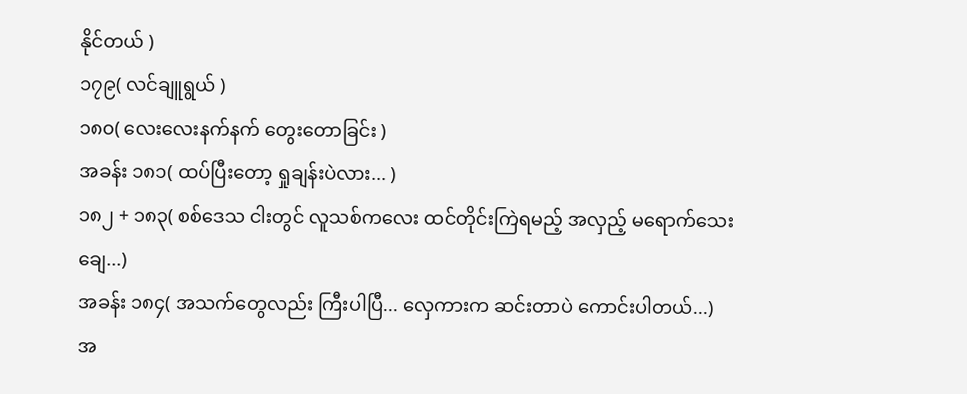နိုင်တယ် )
၁၇၉( လင်ချူရွယ် )
၁၈၀( လေးလေးနက်နက် တွေးတောခြင်း )
အခန်း ၁၈၁( ထပ်ပြီးတော့ ရှုချန်းပဲလား... )
၁၈၂ + ၁၈၃( စစ်ဒေသ ငါးတွင် လူသစ်ကလေး ထင်တိုင်းကြဲရမည့် အလှည့် မရောက်သေးချေ...)
အခန်း ၁၈၄( အသက်တွေလည်း ကြီးပါပြီ... လှေကားက ဆင်းတာပဲ ကောင်းပါတယ်...)
အ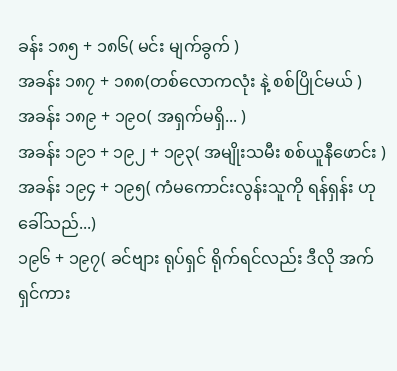ခန်း ၁၈၅ + ၁၈၆( မင်း မျက်ခွက် )
အခန်း ၁၈၇ + ၁၈၈(တစ်လောကလုံး နဲ့ စစ်ပြိုင်မယ် )
အခန်း ၁၈၉ + ၁၉၀( အရှက်မရှိ... )
အခန်း ၁၉၁ + ၁၉၂ + ၁၉၃( အမျိုးသမီး စစ်ယူနီဖောင်း )
အခန်း ၁၉၄ + ၁၉၅( ကံမကောင်းလွန်းသူကို ရန်ရှန်း ဟု ခေါ်သည်...)
၁၉၆ + ၁၉၇( ခင်ဗျား ရုပ်ရှင် ရိုက်ရင်လည်း ဒီလို အက်ရှင်ကား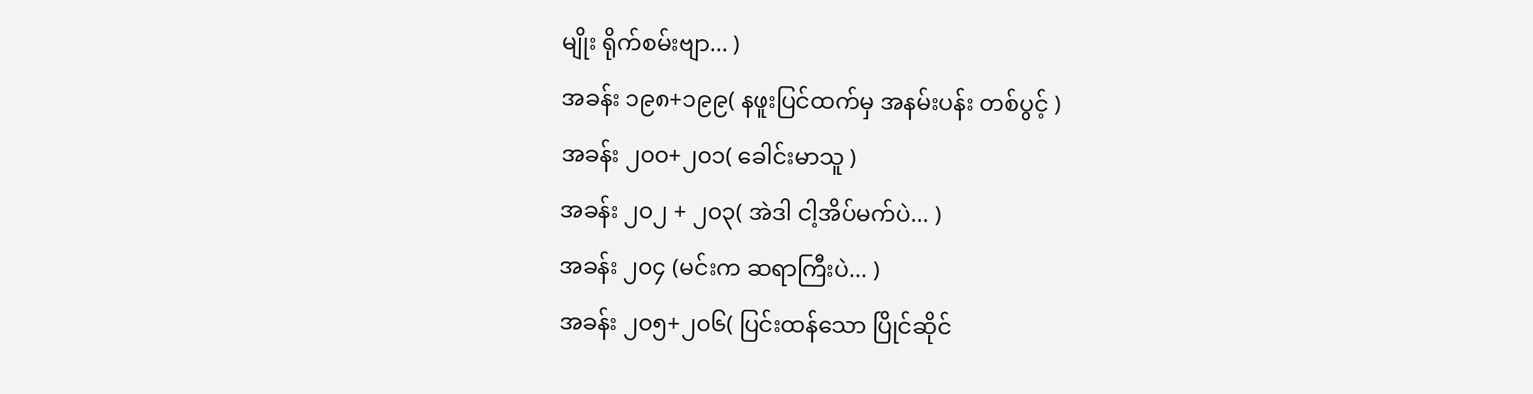မျိုး ရိုက်စမ်းဗျာ... )
အခန်း ၁၉၈+၁၉၉( နဖူးပြင်ထက်မှ အနမ်းပန်း တစ်ပွင့် )
အခန်း ၂၀၀+၂၀၁( ခေါင်းမာသူ )
အခန်း ၂၀၂ + ၂၀၃( အဲဒါ ငါ့အိပ်မက်ပဲ... )
အခန်း ၂၀၄ (မင်းက ဆရာကြီးပဲ... )
အခန်း ၂၀၅+၂၀၆( ပြင်းထန်သော ပြိုင်ဆိုင်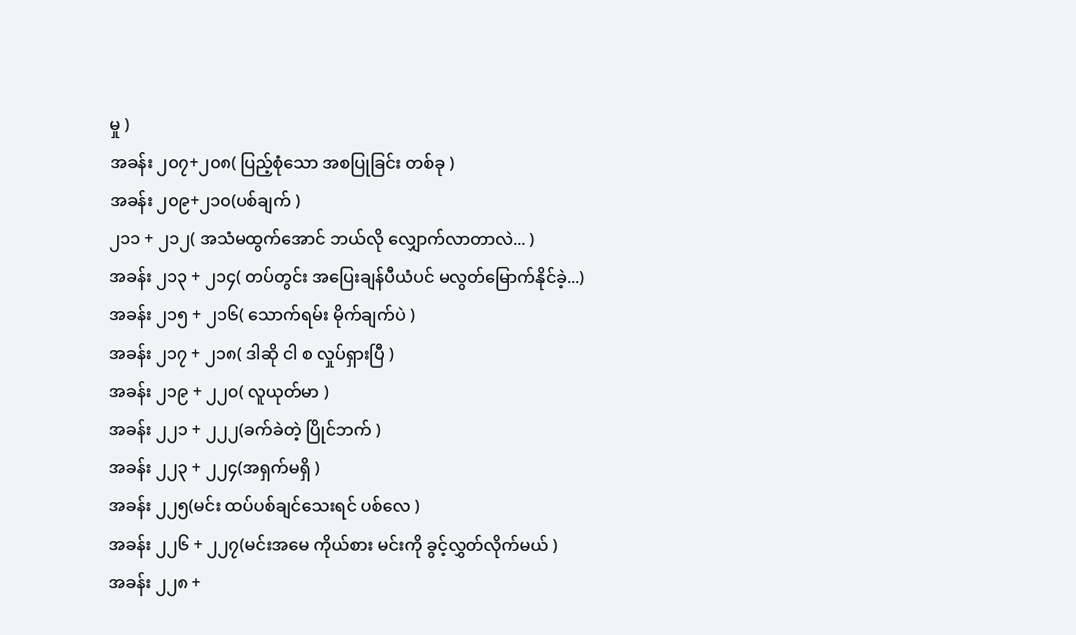မှု )
အခန်း ၂၀၇+၂၀၈( ပြည့်စုံသော အစပြုခြင်း တစ်ခု )
အခန်း ၂၀၉+၂၁၀(ပစ်ချက် )
၂၁၁ + ၂၁၂( အသံမထွက်အောင် ဘယ်လို လျှောက်လာတာလဲ... )
အခန်း ၂၁၃ + ၂၁၄( တပ်တွင်း အပြေးချန်ပီယံပင် မလွတ်မြောက်နိုင်ခဲ့...)
အခန်း ၂၁၅ + ၂၁၆( သောက်ရမ်း မိုက်ချက်ပဲ )
အခန်း ၂၁၇ + ၂၁၈( ဒါဆို ငါ စ လှုပ်ရှားပြီ )
အခန်း ၂၁၉ + ၂၂၀( လူယုတ်မာ )
အခန်း ၂၂၁ + ၂၂၂(ခက်ခဲတဲ့ ပြိုင်ဘက် )
အခန်း ၂၂၃ + ၂၂၄(အရှက်မရှိ )
အခန်း ၂၂၅(မင်း ထပ်ပစ်ချင်သေးရင် ပစ်လေ )
အခန်း ၂၂၆ + ၂၂၇(မင်းအမေ ကိုယ်စား မင်းကို ခွင့်လွှတ်လိုက်မယ် )
အခန်း ၂၂၈ +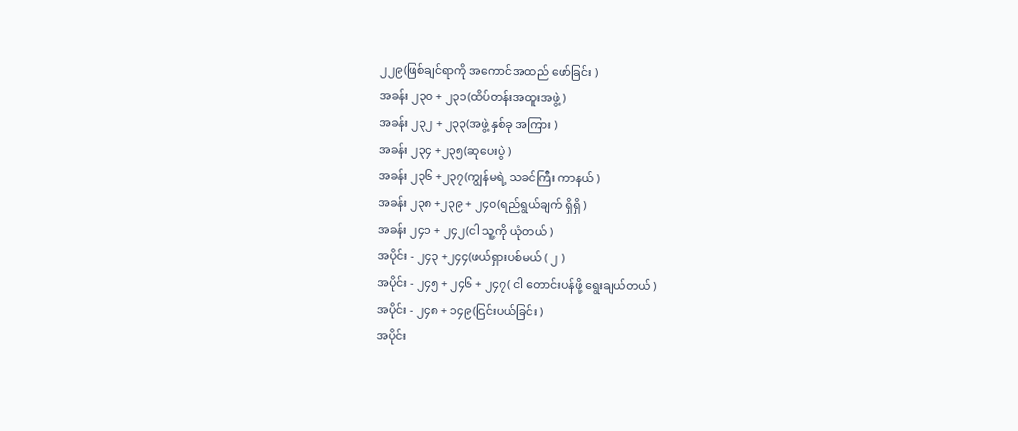၂၂၉(ဖြစ်ချင်ရာကို အကောင်အထည် ဖော်ခြင်း )
အခန်း ၂၃၀ + ၂၃၁(ထိပ်တန်းအထူးအဖွဲ့ )
အခန်း ၂၃၂ + ၂၃၃(အဖွဲ့ နှစ်ခု အကြား )
အခန်း ၂၃၄ +၂၃၅(ဆုပေးပွဲ )
အခန်း ၂၃၆ +၂၃၇(ကျွန်မရဲ့ သခင်ကြီး ကာနယ် )
အခန်း ၂၃၈ +၂၃၉ + ၂၄၀(ရည်ရွယ်ချက် ရှိရှိ )
အခန်း ၂၄၁ + ၂၄၂(ငါ သူ့ကို ယုံတယ် )
အပိုင်း - ၂၄၃ +၂၄၄(ဖယ်ရှားပစ်မယ် ( ၂ )
အပိုင်း - ၂၄၅ + ၂၄၆ + ၂၄၇( ငါ တောင်းပန်ဖို့ ရွေးချယ်တယ် )
အပိုင်း - ၂၄၈ + ၁၄၉(ငြင်းပယ်ခြင်း )
အပိုင်း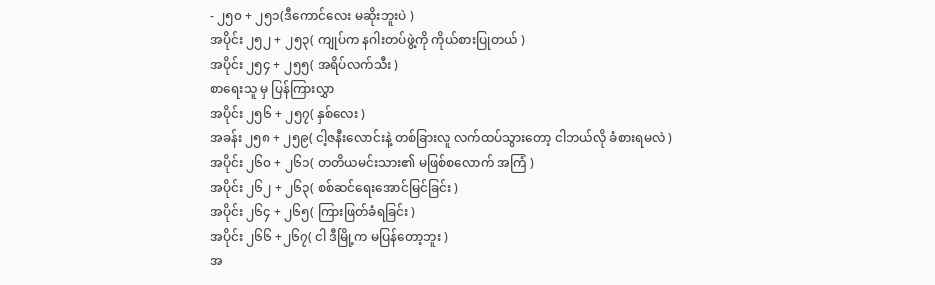- ၂၅၀ + ၂၅၁(ဒီကောင်လေး မဆိုးဘူးပဲ )
အပိုင်း ၂၅၂ + ၂၅၃( ကျုပ်က နဂါးတပ်ဖွဲ့ကို ကိုယ်စားပြုတယ် )
အပိုင်း ၂၅၄ + ၂၅၅( အရိပ်လက်သီး )
စာရေးသူ မှ ပြန်ကြားလွှာ
အပိုင်း ၂၅၆ + ၂၅၇( နှစ်လေး )
အခန်း ၂၅၈ + ၂၅၉( ငါ့ဇနီးလောင်းနဲ့ တစ်ခြားလူ လက်ထပ်သွားတော့ ငါဘယ်လို ခံစားရမလဲ )
အပိုင်း ၂၆၀ + ၂၆၁( တတိယမင်းသား၏ မဖြစ်စလောက် အကြံ )
အပိုင်း ၂၆၂ + ၂၆၃( စစ်ဆင်ရေးအောင်မြင်ခြင်း )
အပိုင်း ၂၆၄ + ၂၆၅( ကြားဖြတ်ခံရခြင်း )
အပိုင်း ၂၆၆ +၂၆၇( ငါ ဒီမြို့က မပြန်တော့ဘူး )
အ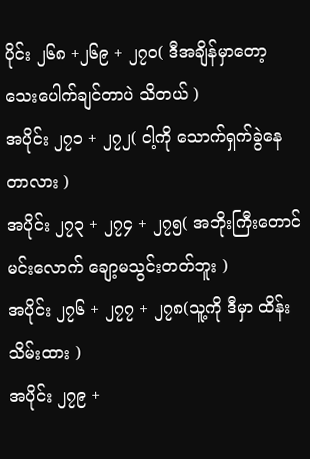ပိုင်း ၂၆၈ +၂၆၉ + ၂၇၀( ဒီအချိန်မှာတော့ သေးပေါက်ချင်တာပဲ သိတယ် )
အပိုင်း ၂၇၁ + ၂၇၂( ငါ့ကို သောက်ရှက်ခွဲနေတာလား )
အပိုင်း ၂၇၃ + ၂၇၄ + ၂၇၅( အဘိုးကြီးတောင် မင်းလောက် ချော့မသွင်းတတ်ဘူး )
အပိုင်း ၂၇၆ + ၂၇၇ + ၂၇၈(သူ့ကို ဒီမှာ ထိန်းသိမ်းထား )
အပိုင်း ၂၇၉ +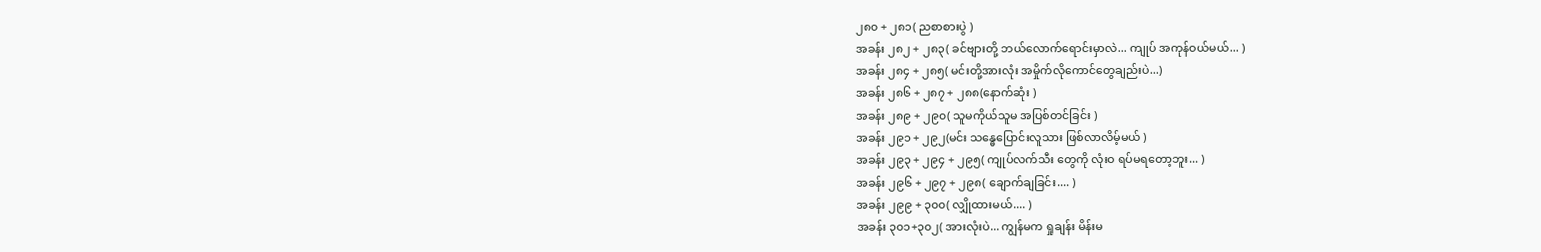၂၈၀ + ၂၈၁( ညစာစားပွဲ )
အခန်း ၂၈၂ + ၂၈၃( ခင်ဗျားတို့ ဘယ်လောက်ရောင်းမှာလဲ... ကျုပ် အကုန်ဝယ်မယ်... )
အခန်း ၂၈၄ + ၂၈၅( မင်းတို့အားလုံး အမှိုက်လိုကောင်တွေချည်းပဲ...)
အခန်း ၂၈၆ + ၂၈၇ + ၂၈၈(နောက်ဆုံး )
အခန်း ၂၈၉ + ၂၉၀( သူမကိုယ်သူမ အပြစ်တင်ခြင်း )
အခန်း ၂၉၁ + ၂၉၂(မင်း သန္ဓေပြောင်းလူသား ဖြစ်လာလိမ့်မယ် )
အခန်း ၂၉၃ + ၂၉၄ + ၂၉၅( ကျုပ်လက်သီး တွေကို လုံးဝ ရပ်မရတော့ဘူး... )
အခန်း ၂၉၆ + ၂၉၇ + ၂၉၈( ချောက်ချခြင်း.... )
အခန်း ၂၉၉ + ၃၀၀( လျှိုထားမယ်.... )
အခန်း ၃၀၁+၃၀၂( အားလုံးပဲ... ကျွန်မက ရှုချန်း မိန်းမ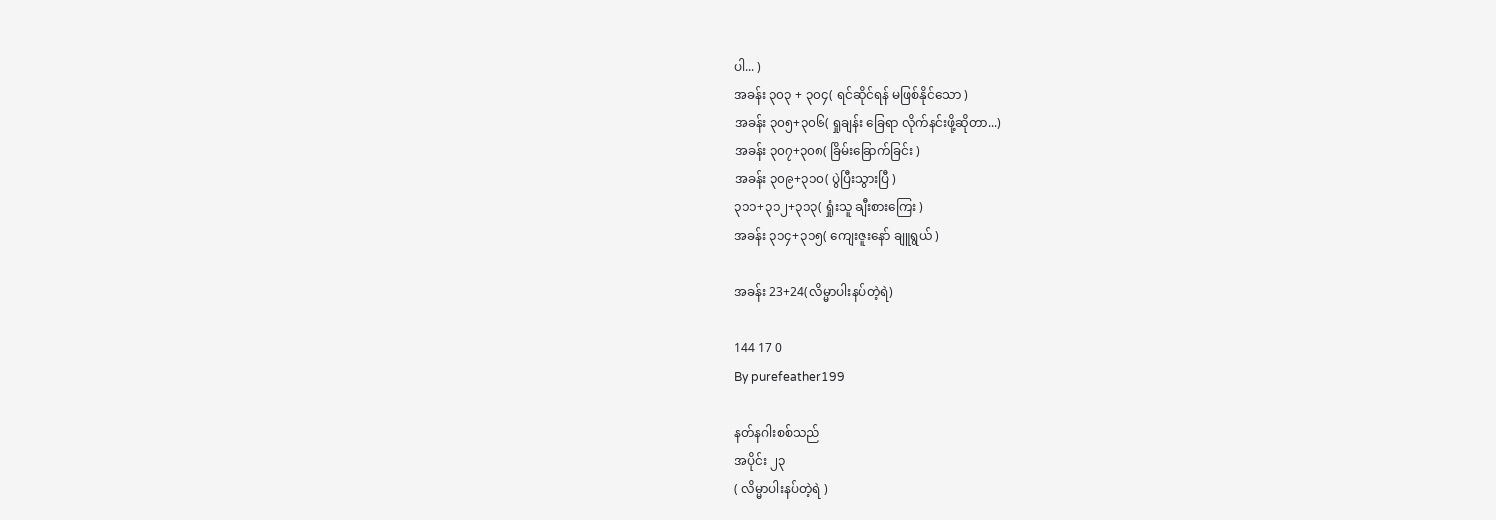ပါ... )
အခန်း ၃၀၃ + ၃၀၄( ရင်ဆိုင်ရန် မဖြစ်နိုင်သော )
အခန်း ၃၀၅+၃၀၆( ရှုချန်း ခြေရာ လိုက်နင်းဖို့ဆိုတာ...)
အခန်း ၃၀၇+၃၀၈( ခြိမ်းခြောက်ခြင်း )
အခန်း ၃၀၉+၃၁၀( ပွဲပြီးသွားပြီ )
၃၁၁+၃၁၂+၃၁၃( ရှုံးသူ ချီးစားကြေး )
အခန်း ၃၁၄+၃၁၅( ကျေးဇူးနော် ချူရွယ် )

အခန်း 23+24(လိမ္မာပါးနပ်တဲ့ရဲ)

144 17 0
By purefeather199

နတ်နဂါးစစ်သည်
အပိုင်း ၂၃
( လိမ္မာပါးနပ်တဲ့ရဲ )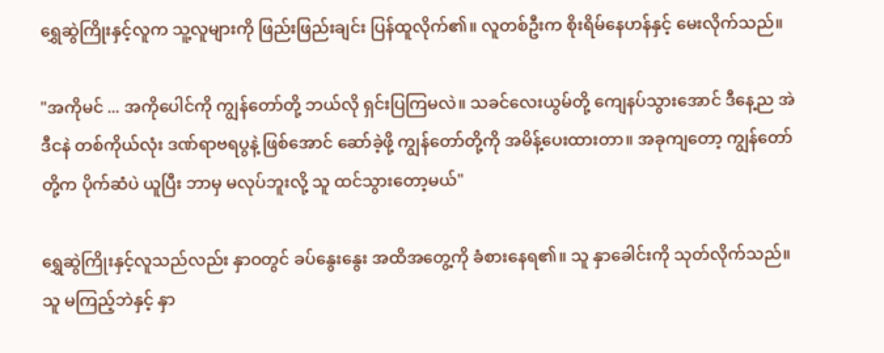ရွှေဆွဲကြိုးနှင့်လူက သူ့လူများကို ဖြည်းဖြည်းချင်း ပြန်ထူလိုက်၏။ လူတစ်ဦးက စိုးရိမ်နေဟန်နှင့် မေးလိုက်သည်။

"အကိုမင် ... အကိုပေါင်ကို ကျွန်တော်တို့ ဘယ်လို ရှင်းပြကြမလဲ။ သခင်လေးယွမ်တို့ ကျေနပ်သွားအောင် ဒီနေ့ည အဲဒီငနဲ တစ်ကိုယ်လုံး ဒဏ်ရာဗရပွနဲ့ ဖြစ်အောင် ဆော်ခဲ့ဖို့ ကျွန်တော်တို့ကို အမိန့်ပေးထားတာ။ အခုကျတော့ ကျွန်တော်တို့က ပိုက်ဆံပဲ ယူပြီး ဘာမှ မလုပ်ဘူးလို့ သူ ထင်သွားတော့မယ်"

ရွှေဆွဲကြိုးနှင့်လူသည်လည်း နှာဝတွင် ခပ်နွေးနွေး အထိအတွေ့ကို ခံစားနေရ၏။ သူ နှာခေါင်းကို သုတ်လိုက်သည်။ သူ မကြည့်ဘဲနှင့် နှာ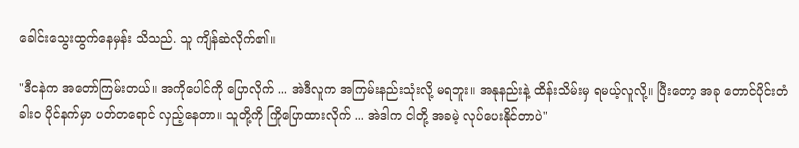ခေါင်းသွေးထွက်နေမှန်း သိသည်. သူ ကျိန်ဆဲလိုက်၏။

"ဒီငနဲက အတော်ကြမ်းတယ်။ အကိုပေါင်ကို ပြောလိုက် ... အဲဒီလူက အကြမ်းနည်းသုံးလို့ မရဘူး။ အနုနည်းနဲ့ ထိန်းသိမ်းမှ ရမယ့်လူလို့။ ပြီးတော့ အခု တောင်ပိုင်းတံခါးဝ ပိုင်နက်မှာ ပတ်တရောင် လှည့်နေတာ။ သူတို့ကို ကြိုပြောထားလိုက် ... အဲဒါက ငါတို့ အခမဲ့ လုပ်ပေးနိုင်တာပဲ"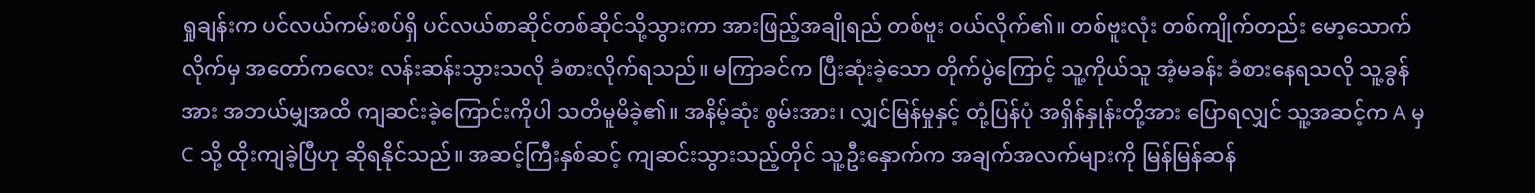ရှုချန်းက ပင်လယ်ကမ်းစပ်ရှိ ပင်လယ်စာဆိုင်တစ်ဆိုင်သို့သွားကာ အားဖြည့်အချိုရည် တစ်ဗူး ဝယ်လိုက်၏။ တစ်ဗူးလုံး တစ်ကျိုက်တည်း မော့သောက်လိုက်မှ အတော်ကလေး လန်းဆန်းသွားသလို ခံစားလိုက်ရသည်။ မကြာခင်က ပြီးဆုံးခဲ့သော တိုက်ပွဲကြောင့် သူ့ကိုယ်သူ အံ့မခန်း ခံစားနေရသလို သူ့ခွန်အား အဘယ်မျှအထိ ကျဆင်းခဲ့ကြောင်းကိုပါ သတိမူမိခဲ့၏။ အနိမ့်ဆုံး စွမ်းအား၊ လျှင်မြန်မှုနှင့် တုံ့ပြန်ပုံ အရှိန်နှုန်းတို့အား ပြောရလျှင် သူ့အဆင့်က A မှ C သို့ ထိုးကျခဲ့ပြီဟု ဆိုရနိုင်သည်။ အဆင့်ကြီးနှစ်ဆင့် ကျဆင်းသွားသည့်တိုင် သူ့ဦးနှောက်က အချက်အလက်များကို မြန်မြန်ဆန်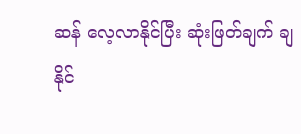ဆန် လေ့လာနိုင်ပြီး ဆုံးဖြတ်ချက် ချနိုင်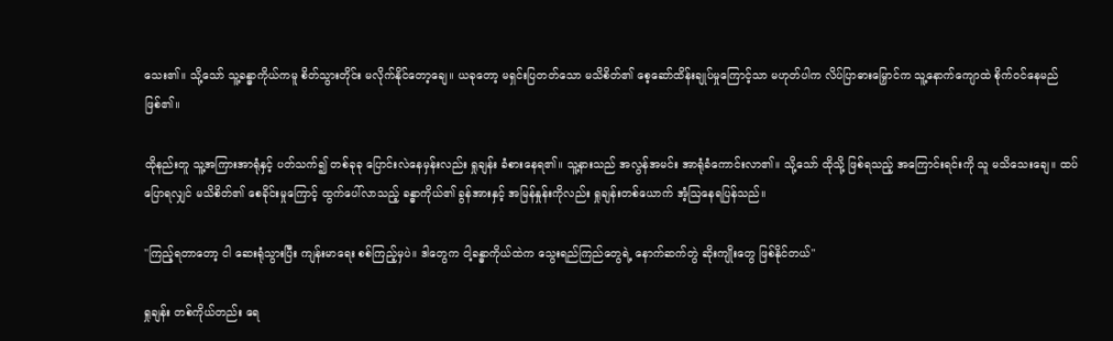သေး၏။ သို့သော် သူ့ခန္ဓာကိုယ်ကမူ စိတ်သွားတိုင်း မလိုက်နိုင်တော့ချေ။ ယခုတော့ မရှင်းပြတတ်သော မသိစိတ်၏ စေ့ဆော်ထိန်းချုပ်မှုကြောင့်သာ မဟုတ်ပါက လိပ်ပြာဓားမြှောင်က သူ့နောက်ကျောထဲ စိုက်ဝင်နေမည် ဖြစ်၏။

ထိုနည်းတူ သူ့အကြားအာရုံနှင့် ပတ်သက်၍ တစ်ခုခု ပြောင်းလဲနေမှန်းလည်း ရှုချန်း ခံစားနေရ၏။ သူ့နားသည် အလွန်အမင်း အာရုံခံကောင်းလာ၏။ သို့သော် ထိုသို့ ဖြစ်ရသည့် အကြောင်းရင်းကို သူ မသိသေးချေ။ ထပ်ပြောရလျှင် မသိစိတ်၏ စေခိုင်းမှုကြောင့် ထွက်ပေါ်လာသည့် ခန္ဓာကိုယ်၏ ခွန်အားနှင့် အမြန်နှုန်းကိုလည်း ရှုချန်းတစ်ယောက် အံ့ဩနေရပြန်သည်။

"ကြည့်ရတာတော့ ငါ ဆေးရုံသွားပြီး ကျန်းမာရေး စစ်ကြည့်မှပဲ။ ဒါတွေက ငါ့ခန္ဓာကိုယ်ထဲက သွေးရည်ကြည်တွေရဲ့ နောက်ဆက်တွဲ ဆိုးကျိုးတွေ ဖြစ်နိုင်တယ်"

ရှုချန်း တစ်ကိုယ်တည်း ရေ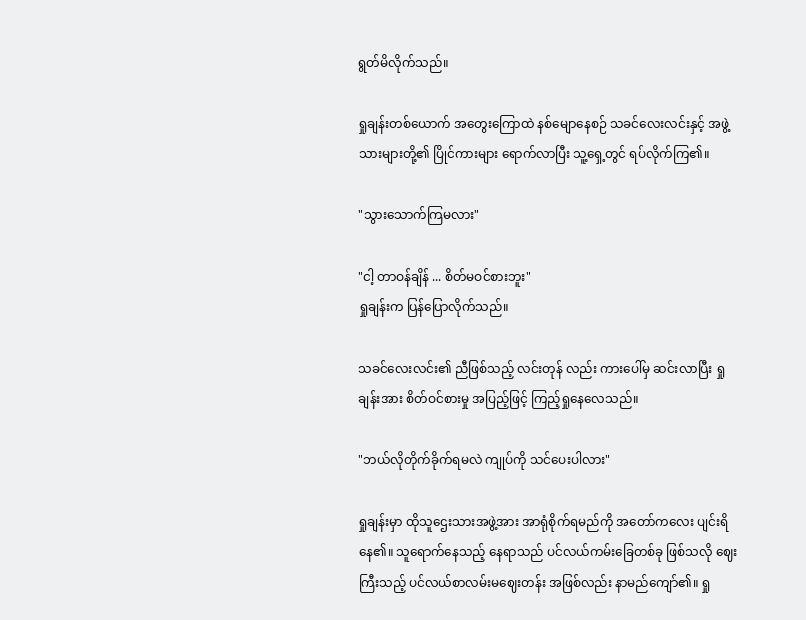ရွတ်မိလိုက်သည်။

ရှုချန်းတစ်ယောက် အတွေးကြောထဲ နစ်မျောနေစဉ် သခင်လေးလင်းနှင့် အဖွဲ့သားများတို့၏ ပြိုင်ကားများ ရောက်လာပြီး သူ့ရှေ့တွင် ရပ်လိုက်ကြ၏။

"သွားသောက်ကြမလား"

"ငါ့ တာဝန်ချိန် ... စိတ်မဝင်စားဘူး"
ရှုချန်းက ပြန်ပြောလိုက်သည်။

သခင်လေးလင်း၏ ညီဖြစ်သည့် လင်းတုန် လည်း ကားပေါ်မှ ဆင်းလာပြီး ရှုချန်းအား စိတ်ဝင်စားမှု အပြည့်ဖြင့် ကြည့်ရှုနေလေသည်။

"ဘယ်လိုတိုက်ခိုက်ရမလဲ ကျုပ်ကို သင်ပေးပါလား"

ရှုချန်းမှာ ထိုသူဌေးသားအဖွဲ့အား အာရုံစိုက်ရမည်ကို အတော်ကလေး ပျင်းရိနေ၏။ သူရောက်နေသည့် နေရာသည် ပင်လယ်ကမ်းခြေတစ်ခု ဖြစ်သလို ဈေးကြီးသည့် ပင်လယ်စာလမ်းမဈေးတန်း အဖြစ်လည်း နာမည်ကျော်၏။ ရှု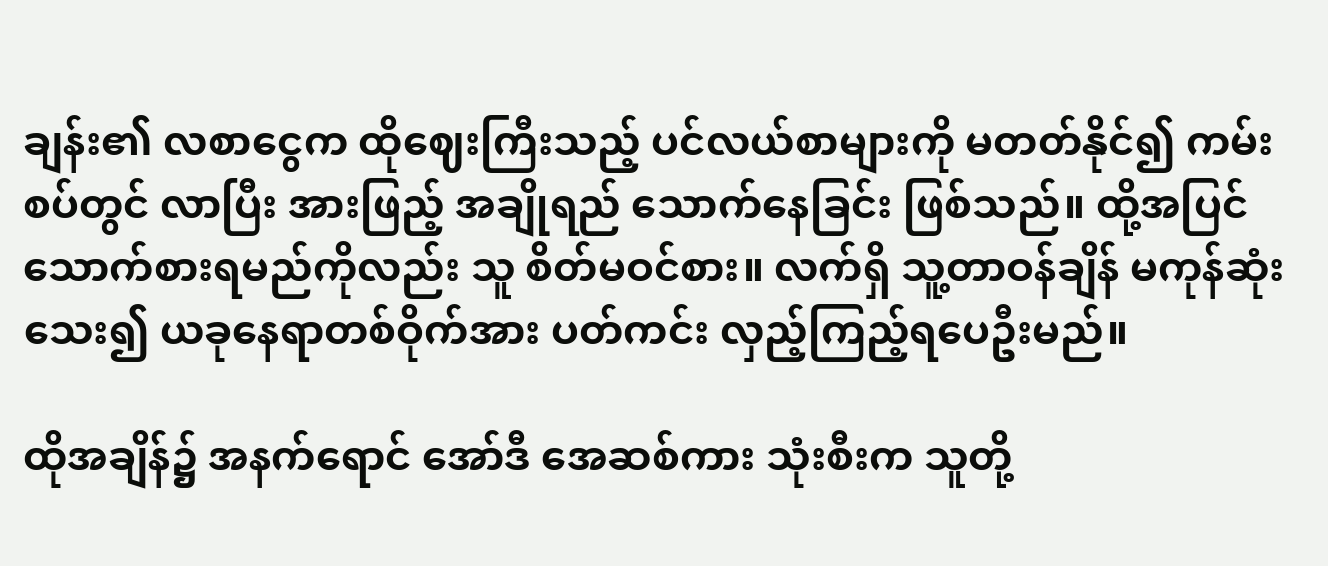ချန်း၏ လစာငွေက ထိုဈေးကြီးသည့် ပင်လယ်စာများကို မတတ်နိုင်၍ ကမ်းစပ်တွင် လာပြီး အားဖြည့် အချိုရည် သောက်နေခြင်း ဖြစ်သည်။ ထို့အပြင် သောက်စားရမည်ကိုလည်း သူ စိတ်မဝင်စား။ လက်ရှိ သူ့တာဝန်ချိန် မကုန်ဆုံးသေး၍ ယခုနေရာတစ်ဝိုက်အား ပတ်ကင်း လှည့်ကြည့်ရပေဦးမည်။

ထိုအချိန်၌ အနက်ရောင် အော်ဒီ အေဆစ်ကား သုံးစီးက သူတို့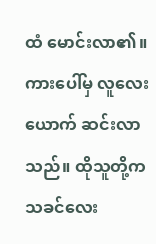ထံ မောင်းလာ၏။ ကားပေါ်မှ လူလေးယောက် ဆင်းလာသည်။ ထိုသူတို့က သခင်လေး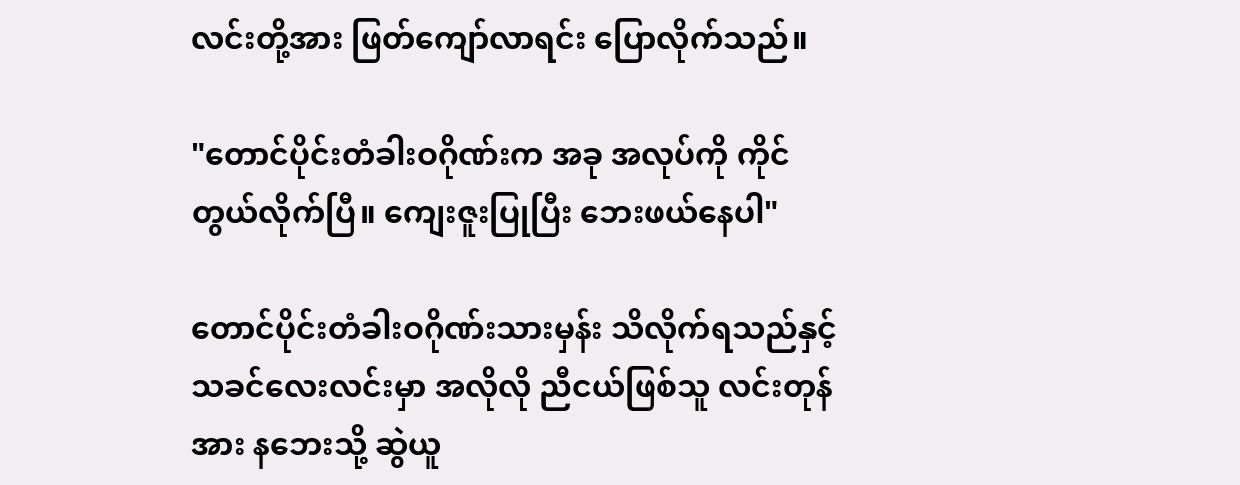လင်းတို့အား ဖြတ်ကျော်လာရင်း ပြောလိုက်သည်။

"တောင်ပိုင်းတံခါးဝဂိုဏ်းက အခု အလုပ်ကို ကိုင်တွယ်လိုက်ပြီ။ ကျေးဇူးပြုပြီး ဘေးဖယ်နေပါ"

တောင်ပိုင်းတံခါးဝဂိုဏ်းသားမှန်း သိလိုက်ရသည်နှင့် သခင်လေးလင်းမှာ အလိုလို ညီငယ်ဖြစ်သူ လင်းတုန်အား နဘေးသို့ ဆွဲယူ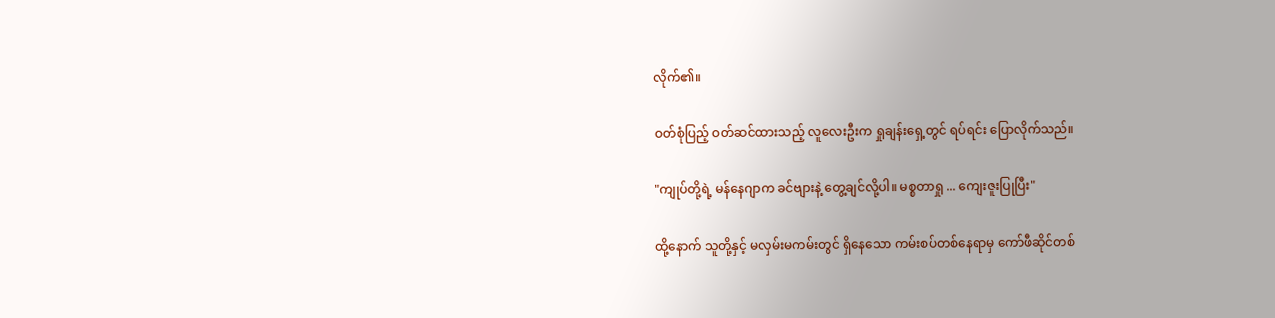လိုက်၏။

ဝတ်စုံပြည့် ဝတ်ဆင်ထားသည့် လူလေးဦးက ရှုချန်းရှေ့တွင် ရပ်ရင်း ပြောလိုက်သည်။

"ကျုပ်တို့ရဲ့ မန်နေဂျာက ခင်ဗျားနဲ့ တွေ့ချင်လို့ပါ။ မစ္စတာရှု ... ကျေးဇူးပြုပြီး"

ထို့နောက် သူတို့နှင့် မလှမ်းမကမ်းတွင် ရှိနေသော ကမ်းစပ်တစ်နေရာမှ ကော်ဖီဆိုင်တစ်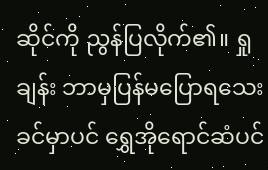ဆိုင်ကို ညွန်ပြလိုက်၏။ ရှုချန်း ဘာမှပြန်မပြောရသေးခင်မှာပင် ရွှေအိုရောင်ဆံပင်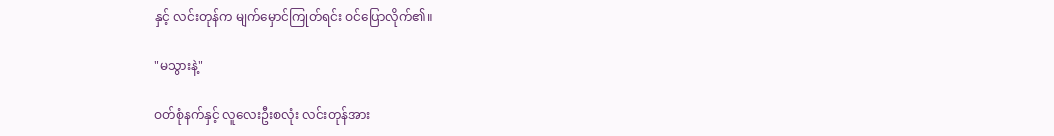နှင့် လင်းတုန်က မျက်မှောင်ကြုတ်ရင်း ဝင်ပြောလိုက်၏။

"မသွားနဲ့"

ဝတ်စုံနက်နှင့် လူလေးဦးစလုံး လင်းတုန်အား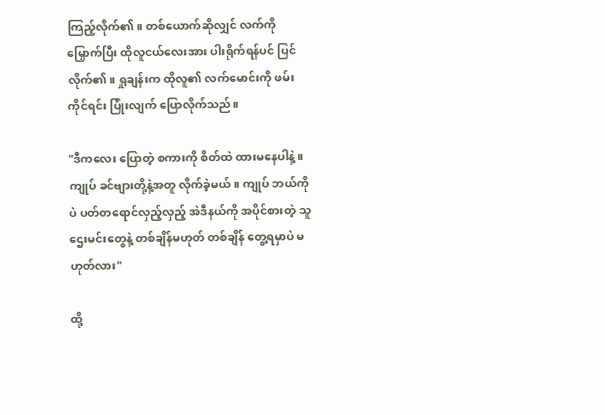ကြည့်လိုက်၏။ တစ်ယောက်ဆိုလျှင် လက်ကို မြှောက်ပြီး ထိုလူငယ်လေးအား ပါးရိုက်ရန်ပင် ပြင်လိုက်၏။ ရှုချန်းက ထိုလူ၏ လက်မောင်းကို ဖမ်းကိုင်ရင်း ပြုံးလျက် ပြောလိုက်သည်။

"ဒီကလေး ပြောတဲ့ စကားကို စိတ်ထဲ ထားမနေပါနဲ့။ ကျုပ် ခင်ဗျားတို့နဲ့အတူ လိုက်ခဲ့မယ်။ ကျုပ် ဘယ်ကိုပဲ ပတ်တရောင်လှည့်လှည့် အဲဒီနယ်ကို အပိုင်စားတဲ့ သူဌေးမင်းတွေနဲ့ တစ်ချိန်မဟုတ် တစ်ချိန် တွေ့ရမှာပဲ မဟုတ်လား"

ထို့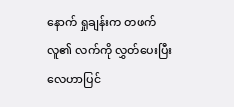နောက် ရှုချန်းက တဖက်လူ၏ လက်ကို လွှတ်ပေးပြီး လေဟာပြင်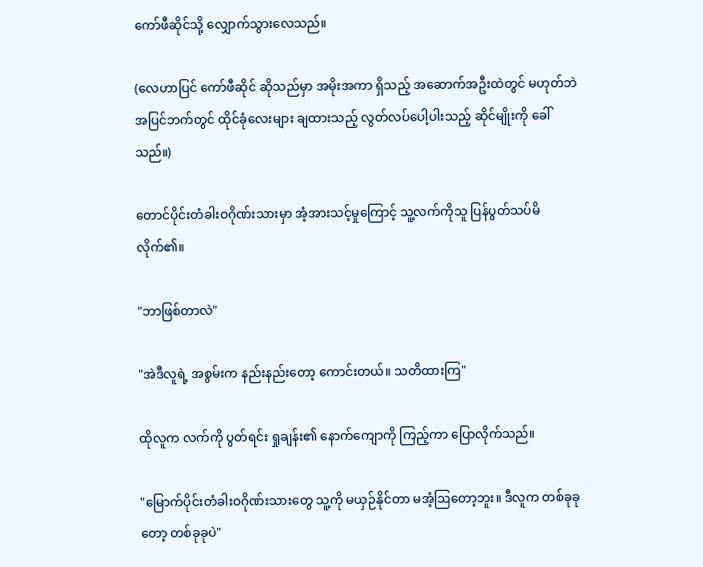ကော်ဖီဆိုင်သို့ လျှောက်သွားလေသည်။

(လေဟာပြင် ကော်ဖီဆိုင် ဆိုသည်မှာ အမိုးအကာ ရှိသည့် အဆောက်အဦးထဲတွင် မဟုတ်ဘဲ အပြင်ဘက်တွင် ထိုင်ခုံလေးများ ချထားသည့် လွတ်လပ်ပေါ့ပါးသည့် ဆိုင်မျိုးကို ခေါ်သည်။)

တောင်ပိုင်းတံခါးဝဂိုဏ်းသားမှာ အံ့အားသင့်မှုကြောင့် သူ့လက်ကိုသူ ပြန်ပွတ်သပ်မိလိုက်၏။

"ဘာဖြစ်တာလဲ"

"အဲဒီလူရဲ့ အစွမ်းက နည်းနည်းတော့ ကောင်းတယ်။ သတိထားကြ"

ထိုလူက လက်ကို ပွတ်ရင်း ရှုချန်း၏ နောက်ကျောကို ကြည့်ကာ ပြောလိုက်သည်။

"မြောက်ပိုင်းတံခါးဝဂိုဏ်းသားတွေ သူ့ကို မယှဉ်နိုင်တာ မအံ့ဩတော့ဘူး။ ဒီလူက တစ်ခုခုတော့ တစ်ခုခုပဲ"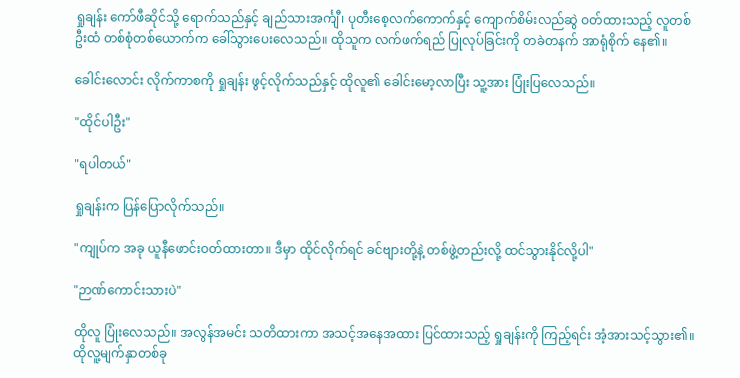ရှုချန်း ကော်ဖီဆိုင်သို့ ရောက်သည်နှင့် ချည်သားအင်္ကျီ၊ ပုတီးစေ့လက်ကောက်နှင့် ကျောက်စိမ်းလည်ဆွဲ ဝတ်ထားသည့် လူတစ်ဦးထံ တစ်စုံတစ်ယောက်က ခေါ်သွားပေးလေသည်။ ထိုသူက လက်ဖက်ရည် ပြုလုပ်ခြင်းကို တခဲတနက် အာရုံစိုက် နေ၏။

ခေါင်းလောင်း လိုက်ကာစကို ရှုချန်း ဖွင့်လိုက်သည်နှင့် ထိုလူ၏ ခေါင်းမော့လာပြီး သူ့အား ပြုံးပြလေသည်။

"ထိုင်ပါဦး"

"ရပါတယ်"

ရှုချန်းက ပြန်ပြောလိုက်သည်။

"ကျုပ်က အခု ယူနီဖောင်းဝတ်ထားတာ။ ဒီမှာ ထိုင်လိုက်ရင် ခင်ဗျားတို့နဲ့ တစ်ဖွဲ့တည်းလို့ ထင်သွားနိုင်လို့ပါ"

"ဉာဏ်ကောင်းသားပဲ"

ထိုလူ ပြုံးလေသည်။ အလွန်အမင်း သတိထားကာ အသင့်အနေအထား ပြင်ထားသည့် ရှုချန်းကို ကြည့်ရင်း အံ့အားသင့်သွား၏။ ထိုလူ့မျက်နှာတစ်ခု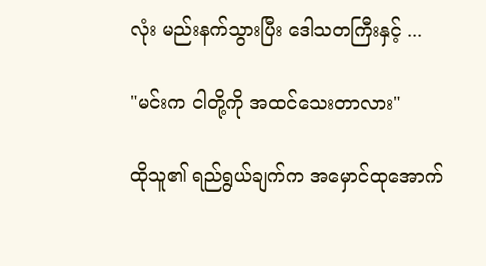လုံး မည်းနက်သွားပြီး ဒေါသတကြီးနှင့် ...

"မင်းက ငါတို့ကို အထင်သေးတာလား"

ထိုသူ၏ ရည်ရွယ်ချက်က အမှောင်ထုအောက်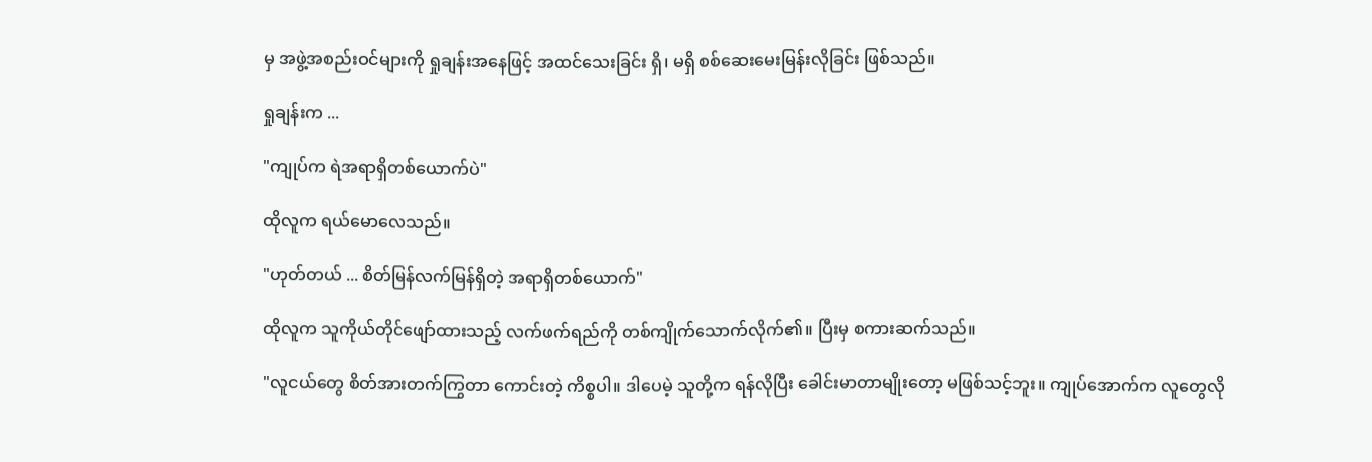မှ အဖွဲ့အစည်းဝင်များကို ရှုချန်းအနေဖြင့် အထင်သေးခြင်း ရှိ၊ မရှိ စစ်ဆေးမေးမြန်းလိုခြင်း ဖြစ်သည်။

ရှုချန်းက ...

"ကျုပ်က ရဲအရာရှိတစ်ယောက်ပဲ"

ထိုလူက ရယ်မောလေသည်။

"ဟုတ်တယ် ... စိတ်မြန်လက်မြန်ရှိတဲ့ အရာရှိတစ်ယောက်"

ထိုလူက သူကိုယ်တိုင်ဖျော်ထားသည့် လက်ဖက်ရည်ကို တစ်ကျိုက်သောက်လိုက်၏။ ပြီးမှ စကားဆက်သည်။

"လူငယ်တွေ စိတ်အားတက်ကြွတာ ကောင်းတဲ့ ကိစ္စပါ။ ဒါပေမဲ့ သူတို့က ရန်လိုပြီး ခေါင်းမာတာမျိုးတော့ မဖြစ်သင့်ဘူး။ ကျုပ်အောက်က လူတွေလို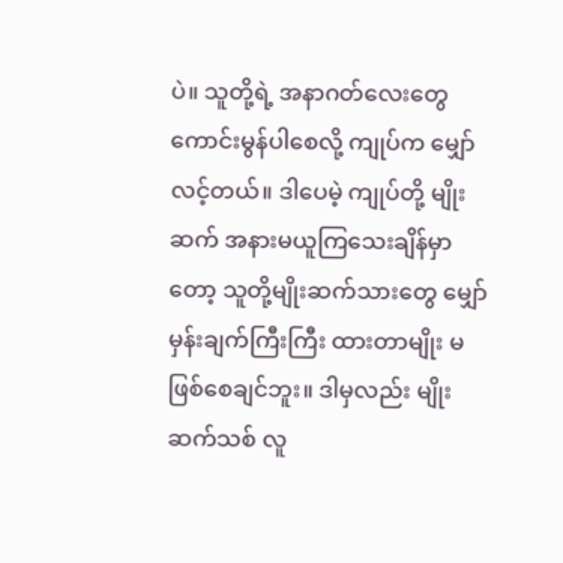ပဲ။ သူတို့ရဲ့ အနာဂတ်လေးတွေ ကောင်းမွန်ပါစေလို့ ကျုပ်က မျှော်လင့်တယ်။ ဒါပေမဲ့ ကျုပ်တို့ မျိုးဆက် အနားမယူကြသေးချိန်မှာတော့ သူတို့မျိုးဆက်သားတွေ မျှော်မှန်းချက်ကြီးကြီး ထားတာမျိုး မဖြစ်စေချင်ဘူး။ ဒါမှလည်း မျိုးဆက်သစ် လူ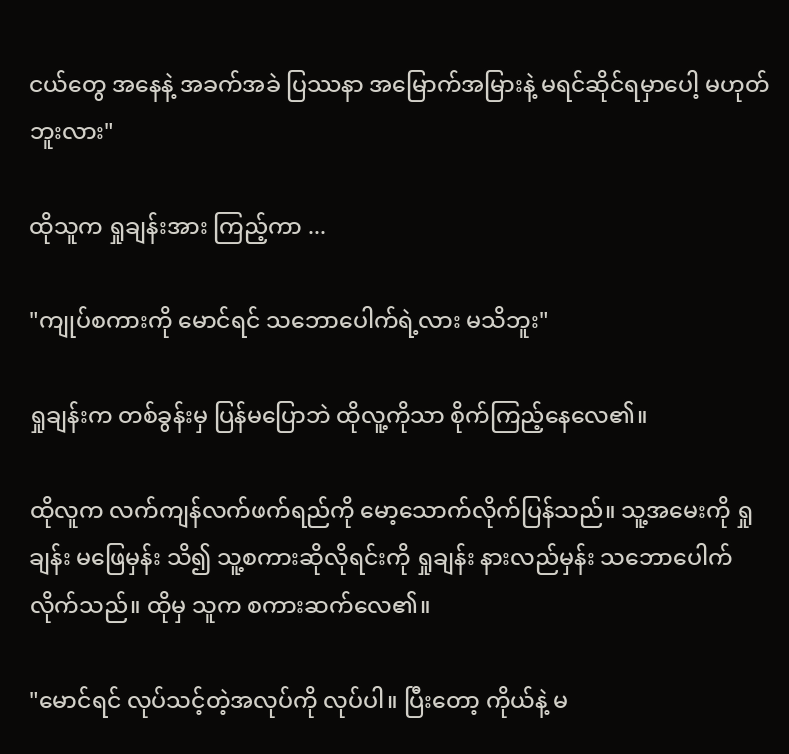ငယ်တွေ အနေနဲ့ အခက်အခဲ ပြဿနာ အမြောက်အမြားနဲ့ မရင်ဆိုင်ရမှာပေါ့ မဟုတ်ဘူးလား"

ထိုသူက ရှုချန်းအား ကြည့်ကာ ...

"ကျုပ်စကားကို မောင်ရင် သဘောပေါက်ရဲ့လား မသိဘူး"

ရှုချန်းက တစ်ခွန်းမှ ပြန်မပြောဘဲ ထိုလူ့ကိုသာ စိုက်ကြည့်နေလေ၏။

ထိုလူက လက်ကျန်လက်ဖက်ရည်ကို မော့သောက်လိုက်ပြန်သည်။ သူ့အမေးကို ရှုချန်း မဖြေမှန်း သိ၍ သူ့စကားဆိုလိုရင်းကို ရှုချန်း နားလည်မှန်း သဘောပေါက်လိုက်သည်။ ထိုမှ သူက စကားဆက်လေ၏။

"မောင်ရင် လုပ်သင့်တဲ့အလုပ်ကို လုပ်ပါ။ ပြီးတော့ ကိုယ်နဲ့ မ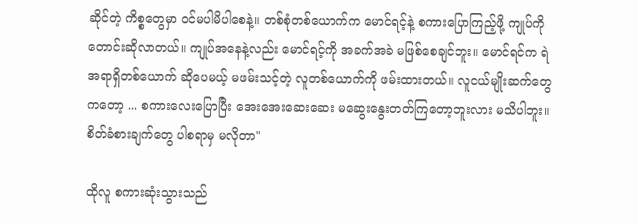ဆိုင်တဲ့ ကိစ္စတွေမှာ ဝင်မပါမိပါစေနဲ့။ တစ်စုံတစ်ယောက်က မောင်ရင့်နဲ့ စကားပြောကြည့်ဖို့ ကျုပ်ကို တောင်းဆိုလာတယ်။ ကျုပ်အနေနဲ့လည်း မောင်ရင့်ကို အခက်အခဲ မဖြစ်စေချင်ဘူး။ မောင်ရင်က ရဲအရာရှိတစ်ယောက် ဆိုပေမယ့် မဖမ်းသင့်တဲ့ လူတစ်ယောက်ကို ဖမ်းထားတယ်။ လူငယ်မျိုးဆက်တွေကတော့ ... စကားလေးပြောပြီး အေးအေးဆေးဆေး မဆွေးနွေးတတ်ကြတော့ဘူးလား မသိပါဘူး။ စိတ်ခံစားချက်တွေ ပါစရာမှ မလိုတာ"

ထိုလူ စကားဆုံးသွားသည်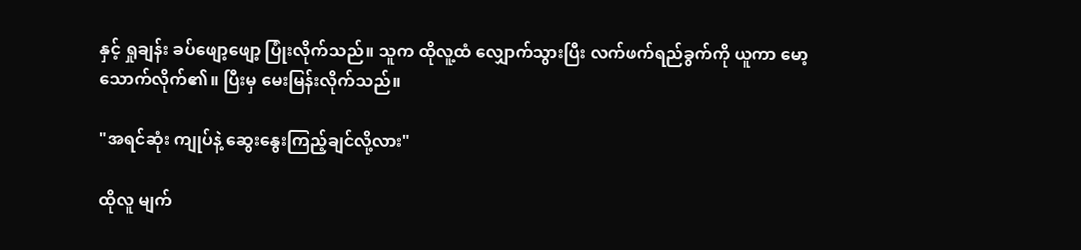နှင့် ရှုချန်း ခပ်ဖျော့ဖျော့ ပြုံးလိုက်သည်။ သူက ထိုလူ့ထံ လျှောက်သွားပြီး လက်ဖက်ရည်ခွက်ကို ယူကာ မော့သောက်လိုက်၏။ ပြီးမှ မေးမြန်းလိုက်သည်။

"အရင်ဆုံး ကျုပ်နဲ့ ဆွေးနွေးကြည့်ချင်လို့လား"

ထိုလူ မျက်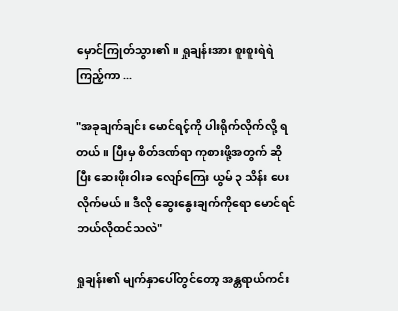မှောင်ကြုတ်သွား၏။ ရှုချန်းအား စူးစူးရဲရဲ ကြည့်ကာ ...

"အခုချက်ချင်း မောင်ရင့်ကို ပါးရိုက်လိုက်လို့ ရတယ်။ ပြီးမှ စိတ်ဒဏ်ရာ ကုစားဖို့အတွက် ဆိုပြီး ဆေးဖိုးဝါးခ လျော်ကြေး ယွမ် ၃ သိန်း ပေးလိုက်မယ်။ ဒီလို ဆွေးနွေးချက်ကိုရော မောင်ရင် ဘယ်လိုထင်သလဲ"

ရှုချန်း၏ မျက်နှာပေါ်တွင်တော့ အန္တရာယ်ကင်း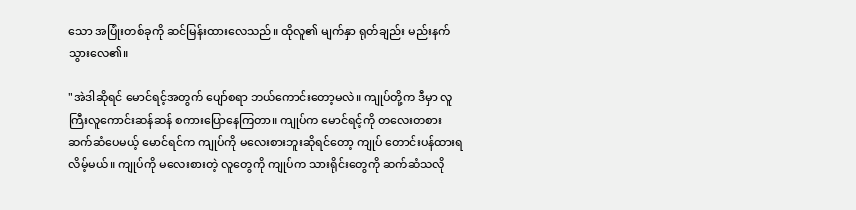သော အပြုံးတစ်ခုကို ဆင်မြန်းထားလေသည်။ ထိုလူ၏ မျက်နှာ ရုတ်ချည်း မည်းနက်သွားလေ၏။

"အဲဒါဆိုရင် မောင်ရင့်အတွက် ပျော်စရာ ဘယ်ကောင်းတော့မလဲ။ ကျုပ်တို့က ဒီမှာ လူကြီးလူကောင်းဆန်ဆန် စကားပြောနေကြတာ။ ကျုပ်က မောင်ရင့်ကို တလေးတစား ဆက်ဆံပေမယ့် မောင်ရင်က ကျုပ်ကို မလေးစားဘူးဆိုရင်တော့ ကျုပ် တောင်းပန်ထားရလိမ့်မယ်။ ကျုပ်ကို မလေးစားတဲ့ လူတွေကို ကျုပ်က သားရိုင်းတွေကို ဆက်ဆံသလို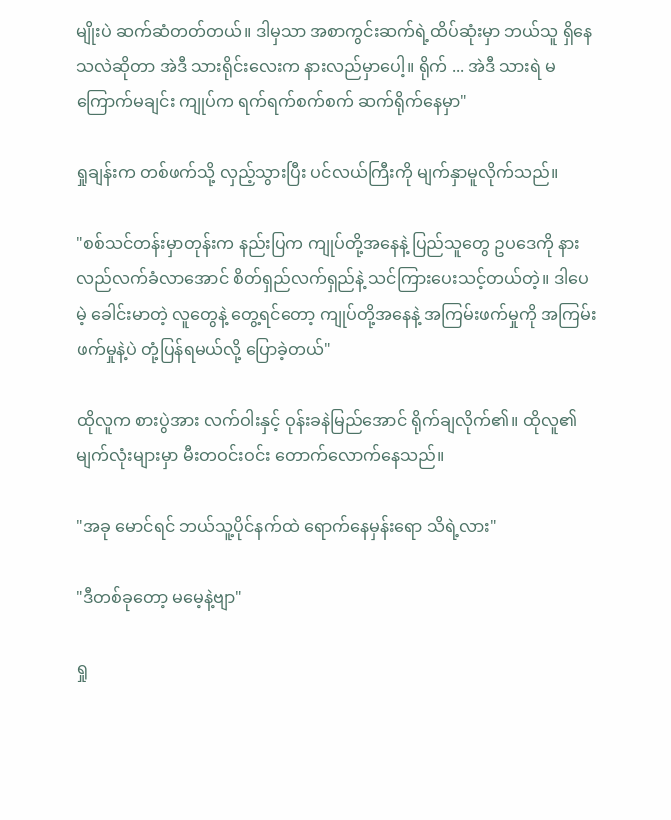မျိုးပဲ ဆက်ဆံတတ်တယ်။ ဒါမှသာ အစာကွင်းဆက်ရဲ့ထိပ်ဆုံးမှာ ဘယ်သူ ရှိနေသလဲဆိုတာ အဲဒီ သားရိုင်းလေးက နားလည်မှာပေါ့။ ရိုက် ... အဲဒီ သားရဲ မကြောက်မချင်း ကျုပ်က ရက်ရက်စက်စက် ဆက်ရိုက်နေမှာ"

ရှုချန်းက တစ်ဖက်သို့ လှည့်သွားပြီး ပင်လယ်ကြီးကို မျက်နှာမူလိုက်သည်။

"စစ်သင်တန်းမှာတုန်းက နည်းပြက ကျုပ်တို့အနေနဲ့ ပြည်သူတွေ ဥပဒေကို နားလည်လက်ခံလာအောင် စိတ်ရှည်လက်ရှည်နဲ့ သင်ကြားပေးသင့်တယ်တဲ့။ ဒါပေမဲ့ ခေါင်းမာတဲ့ လူတွေနဲ့ တွေ့ရင်တော့ ကျုပ်တို့အနေနဲ့ အကြမ်းဖက်မှုကို အကြမ်းဖက်မှုနဲ့ပဲ တုံ့ပြန်ရမယ်လို့ ပြောခဲ့တယ်"

ထိုလူက စားပွဲအား လက်ဝါးနှင့် ဝုန်းခနဲမြည်အောင် ရိုက်ချလိုက်၏။ ထိုလူ၏ မျက်လုံးများမှာ မီးတဝင်းဝင်း တောက်လောက်နေသည်။

"အခု မောင်ရင် ဘယ်သူ့ပိုင်နက်ထဲ ရောက်နေမှန်းရော သိရဲ့လား"

"ဒီတစ်ခုတော့ မမေ့နဲ့ဗျာ"

ရှု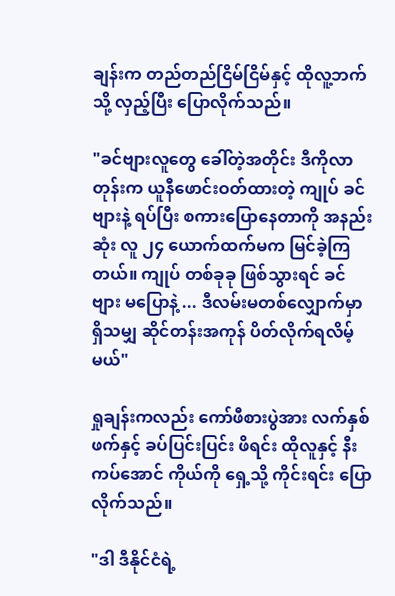ချန်းက တည်တည်ငြိမ်ငြိမ်နှင့် ထိုလူ့ဘက်သို့ လှည့်ပြီး ပြောလိုက်သည်။

"ခင်ဗျားလူတွေ ခေါ်တဲ့အတိုင်း ဒီကိုလာတုန်းက ယူနီဖောင်းဝတ်ထားတဲ့ ကျုပ် ခင်ဗျားနဲ့ ရပ်ပြီး စကားပြောနေတာကို အနည်းဆုံး လူ ၂၄ ယောက်ထက်မက မြင်ခဲ့ကြတယ်။ ကျုပ် တစ်ခုခု ဖြစ်သွားရင် ခင်ဗျား မပြောနဲ့ ... ဒီလမ်းမတစ်လျှောက်မှာ ရှိသမျှ ဆိုင်တန်းအကုန် ပိတ်လိုက်ရလိမ့်မယ်"

ရှုချန်းကလည်း ကော်ဖီစားပွဲအား လက်နှစ်ဖက်နှင့် ခပ်ပြင်းပြင်း ဖိရင်း ထိုလူနှင့် နီးကပ်အောင် ကိုယ်ကို ရှေ့သို့ ကိုင်းရင်း ပြောလိုက်သည်။

"ဒါ ဒီနိုင်ငံရဲ့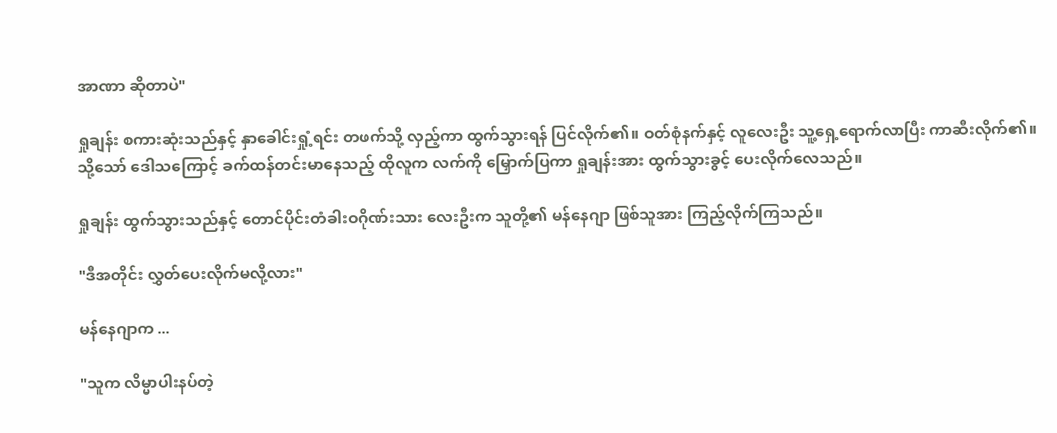အာဏာ ဆိုတာပဲ"

ရှုချန်း စကားဆုံးသည်နှင့် နှာခေါင်းရှုံ့ရင်း တဖက်သို့ လှည့်ကာ ထွက်သွားရန် ပြင်လိုက်၏။ ဝတ်စုံနက်နှင့် လူလေးဦး သူ့ရှေ့ရောက်လာပြီး ကာဆီးလိုက်၏။ သို့သော် ဒေါသကြောင့် ခက်ထန်တင်းမာနေသည့် ထိုလူက လက်ကို မြှောက်ပြကာ ရှုချန်းအား ထွက်သွားခွင့် ပေးလိုက်လေသည်။

ရှုချန်း ထွက်သွားသည်နှင့် တောင်ပိုင်းတံခါးဝဂိုဏ်းသား လေးဦးက သူတို့၏ မန်နေဂျာ ဖြစ်သူအား ကြည့်လိုက်ကြသည်။

"ဒီအတိုင်း လွှတ်ပေးလိုက်မလို့လား"

မန်နေဂျာက ...

"သူက လိမ္မာပါးနပ်တဲ့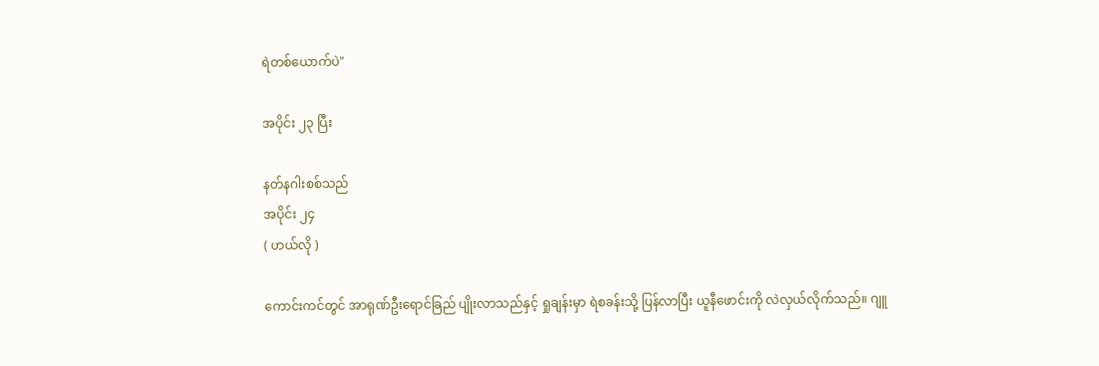ရဲတစ်ယောက်ပဲ"

အပိုင်း ၂၃ ပြီး

နတ်နဂါးစစ်သည်
အပိုင်း ၂၄
( ဟယ်လို )

ကောင်းကင်တွင် အာရုဏ်ဦးရောင်ခြည် ပျိုးလာသည်နှင့် ရှုချန်းမှာ ရဲစခန်းသို့ ပြန်လာပြီး ယူနီဖောင်းကို လဲလှယ်လိုက်သည်။ ဂျူ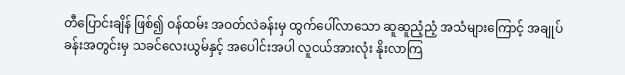တီပြောင်းချိန် ဖြစ်၍ ဝန်ထမ်း အဝတ်လဲခန်းမှ ထွက်ပေါ်လာသော ဆူဆူညံ့ညံ့ အသံများကြောင့် အချုပ်ခန်းအတွင်းမှ သခင်လေးယွမ်နှင့် အပေါင်းအပါ လူငယ်အားလုံး နိုးလာကြ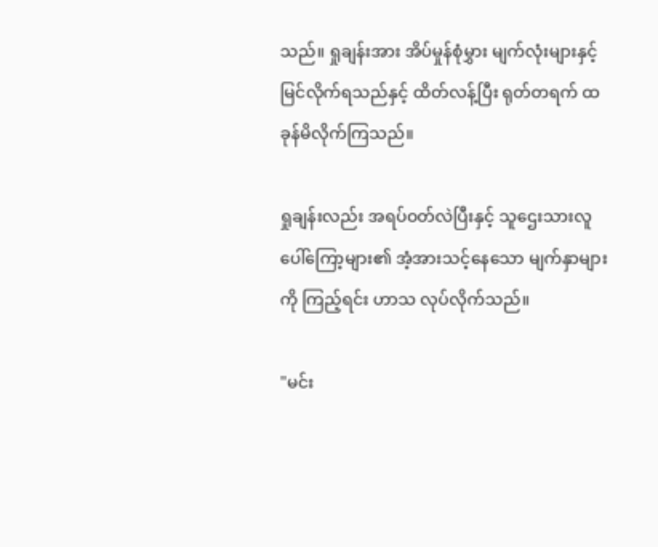သည်။ ရှုချန်းအား အိပ်မှုန်စုံမွှား မျက်လုံးများနှင့် မြင်လိုက်ရသည်နှင့် ထိတ်လန့်ပြီး ရုတ်တရက် ထခုန်မိလိုက်ကြသည်။

ရှုချန်းလည်း အရပ်ဝတ်လဲပြီးနှင့် သူဌေးသားလူပေါ်ကြော့များ၏ အံ့အားသင့်နေသော မျက်နှာများကို ကြည့်ရင်း ဟာသ လုပ်လိုက်သည်။

"မင်း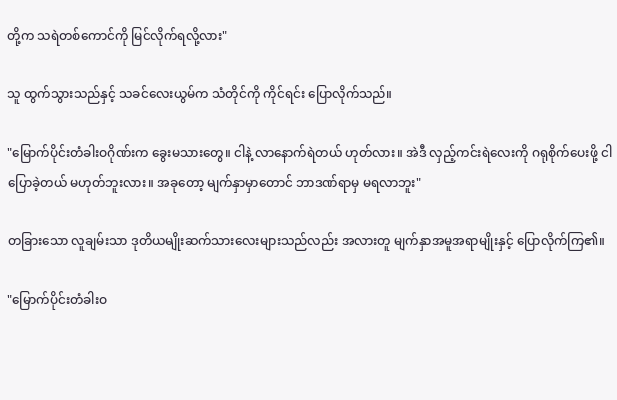တို့က သရဲတစ်ကောင်ကို မြင်လိုက်ရလို့လား"

သူ ထွက်သွားသည်နှင့် သခင်လေးယွမ်က သံတိုင်ကို ကိုင်ရင်း ပြောလိုက်သည်။

"မြောက်ပိုင်းတံခါးဝဂိုဏ်းက ခွေးမသားတွေ။ ငါနဲ့ လာနောက်ရဲတယ် ဟုတ်လား။ အဲဒီ လှည့်ကင်းရဲလေးကို ဂရုစိုက်ပေးဖို့ ငါ ပြောခဲ့တယ် မဟုတ်ဘူးလား။ အခုတော့ မျက်နှာမှာတောင် ဘာဒဏ်ရာမှ မရလာဘူး"

တခြားသော လူချမ်းသာ ဒုတိယမျိုးဆက်သားလေးများသည်လည်း အလားတူ မျက်နှာအမူအရာမျိုးနှင့် ပြောလိုက်ကြ၏။

"မြောက်ပိုင်းတံခါးဝ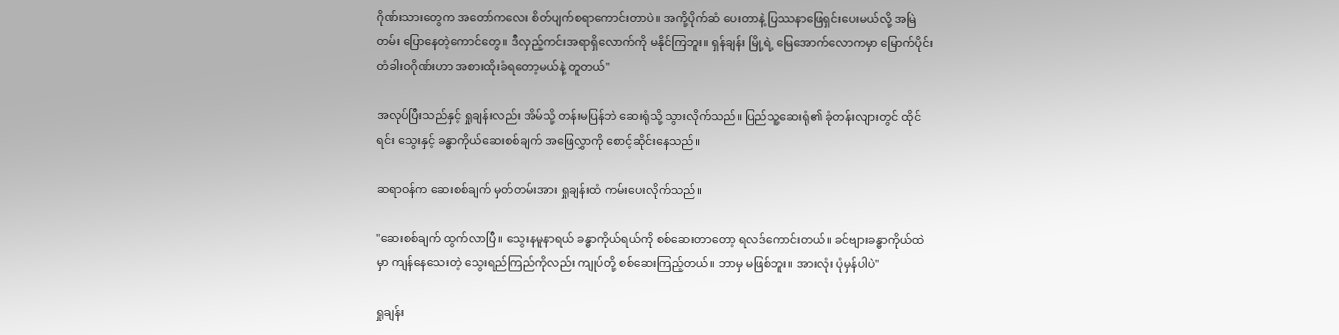ဂိုဏ်းသားတွေက အတော်ကလေး စိတ်ပျက်စရာကောင်းတာပဲ။ အကို့ပိုက်ဆံ ပေးတာနဲ့ ပြဿနာဖြေရှင်းပေးမယ်လို့ အမြဲတမ်း ပြောနေတဲ့ကောင်တွေ။ ဒီလှည့်ကင်းအရာရှိလောက်ကို မနိုင်ကြဘူး။ ရှန်ချန်း မြို့ရဲ့ မြေအောက်လောကမှာ မြောက်ပိုင်းတံခါးဝဂိုဏ်းဟာ အစားထိုးခံရတော့မယ်နဲ့ တူတယ်"

အလုပ်ပြီးသည်နှင့် ရှုချန်းလည်း အိမ်သို့ တန်းမပြန်ဘဲ ဆေးရုံသို့ သွားလိုက်သည်။ ပြည်သူ့ဆေးရုံ၏ ခုံတန်းလျားတွင် ထိုင်ရင်း သွေးနှင့် ခန္ဓာကိုယ်ဆေးစစ်ချက် အဖြေလွှာကို စောင့်ဆိုင်းနေသည်။

ဆရာဝန်က ဆေးစစ်ချက် မှတ်တမ်းအား ရှုချန်းထံ ကမ်းပေးလိုက်သည်။

"ဆေးစစ်ချက် ထွက်လာပြီ။ သွေးနမူနာရယ် ခန္ဓာကိုယ်ရယ်ကို စစ်ဆေးတာတော့ ရလဒ်ကောင်းတယ်။ ခင်ဗျားခန္ဓာကိုယ်ထဲမှာ ကျန်နေသေးတဲ့ သွေးရည်ကြည်ကိုလည်း ကျုပ်တို့ စစ်ဆေးကြည့်တယ်။ ဘာမှ မဖြစ်ဘူး။ အားလုံး ပုံမှန်ပါပဲ"

ရှုချန်း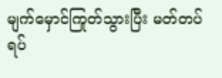မျက်မှောင်ကြုတ်သွားပြီး မတ်တပ်ရပ်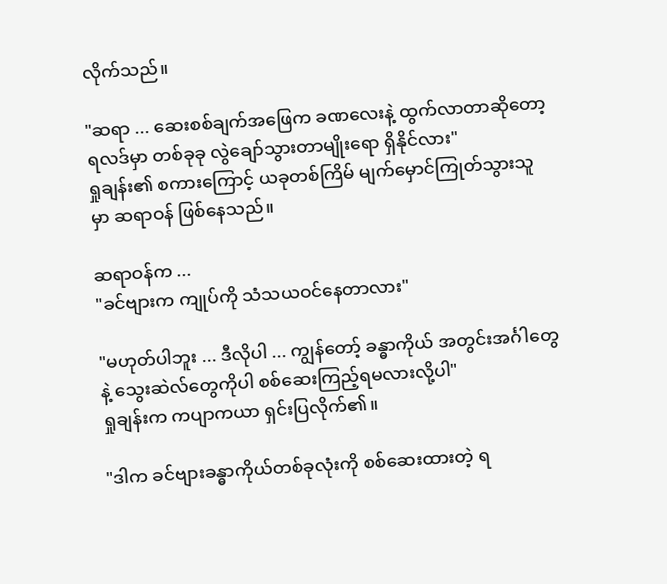လိုက်သည်။

"ဆရာ ... ဆေးစစ်ချက်အဖြေက ခဏလေးနဲ့ ထွက်လာတာဆိုတော့ ရလဒ်မှာ တစ်ခုခု လွဲချော်သွားတာမျိုးရော ရှိနိုင်လား"
ရှုချန်း၏ စကားကြောင့် ယခုတစ်ကြိမ် မျက်မှောင်ကြုတ်သွားသူမှာ ဆရာဝန် ဖြစ်နေသည်။

ဆရာဝန်က ...
"ခင်ဗျားက ကျုပ်ကို သံသယဝင်နေတာလား"

"မဟုတ်ပါဘူး ... ဒီလိုပါ ... ကျွန်တော့် ခန္ဓာကိုယ် အတွင်းအင်္ဂါတွေနဲ့ သွေးဆဲလ်တွေကိုပါ စစ်ဆေးကြည့်ရမလားလို့ပါ"
ရှုချန်းက ကပျာကယာ ရှင်းပြလိုက်၏။

"ဒါက ခင်ဗျားခန္ဓာကိုယ်တစ်ခုလုံးကို စစ်ဆေးထားတဲ့ ရ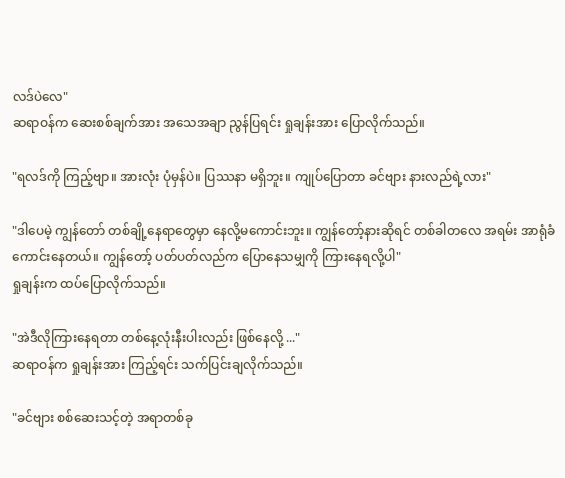လဒ်ပဲလေ"
ဆရာဝန်က ဆေးစစ်ချက်အား အသေအချာ ညွန်ပြရင်း ရှုချန်းအား ပြောလိုက်သည်။

"ရလဒ်ကို ကြည့်ဗျာ။ အားလုံး ပုံမှန်ပဲ။ ပြဿနာ မရှိဘူး။ ကျုပ်ပြောတာ ခင်ဗျား နားလည်ရဲ့လား"

"ဒါပေမဲ့ ကျွန်တော် တစ်ချို့နေရာတွေမှာ နေလို့မကောင်းဘူး။ ကျွန်တော့်နားဆိုရင် တစ်ခါတလေ အရမ်း အာရုံခံကောင်းနေတယ်။ ကျွန်တော့် ပတ်ပတ်လည်က ပြောနေသမျှကို ကြားနေရလို့ပါ"
ရှုချန်းက ထပ်ပြောလိုက်သည်။

"အဲဒီလိုကြားနေရတာ တစ်နေ့လုံးနီးပါးလည်း ဖြစ်နေလို့ ..."
ဆရာဝန်က ရှုချန်းအား ကြည့်ရင်း သက်ပြင်းချလိုက်သည်။

"ခင်ဗျား စစ်ဆေးသင့်တဲ့ အရာတစ်ခု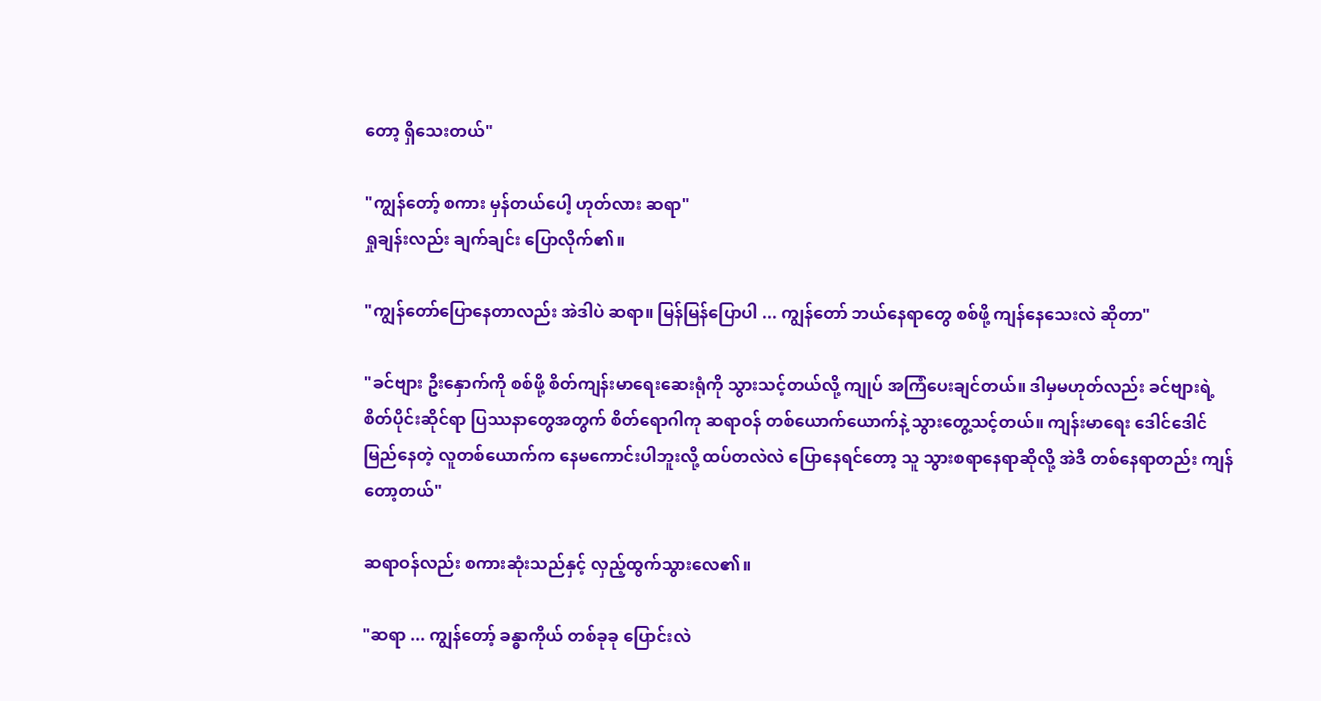တော့ ရှိသေးတယ်"

"ကျွန်တော့် စကား မှန်တယ်ပေါ့ ဟုတ်လား ဆရာ"
ရှုချန်းလည်း ချက်ချင်း ပြောလိုက်၏။

"ကျွန်တော်ပြောနေတာလည်း အဲဒါပဲ ဆရာ။ မြန်မြန်ပြောပါ ... ကျွန်တော် ဘယ်နေရာတွေ စစ်ဖို့ ကျန်နေသေးလဲ ဆိုတာ"

"ခင်ဗျား ဦးနှောက်ကို စစ်ဖို့ စိတ်ကျန်းမာရေးဆေးရုံကို သွားသင့်တယ်လို့ ကျုပ် အကြံပေးချင်တယ်။ ဒါမှမဟုတ်လည်း ခင်ဗျားရဲ့ စိတ်ပိုင်းဆိုင်ရာ ပြဿနာတွေအတွက် စိတ်ရောဂါကု ဆရာဝန် တစ်ယောက်ယောက်နဲ့ သွားတွေ့သင့်တယ်။ ကျန်းမာရေး ဒေါင်ဒေါင်မြည်နေတဲ့ လူတစ်ယောက်က နေမကောင်းပါဘူးလို့ ထပ်တလဲလဲ ပြောနေရင်တော့ သူ သွားစရာနေရာဆိုလို့ အဲဒီ တစ်နေရာတည်း ကျန်တော့တယ်"

ဆရာဝန်လည်း စကားဆုံးသည်နှင့် လှည့်ထွက်သွားလေ၏။

"ဆရာ ... ကျွန်တော့် ခန္ဓာကိုယ် တစ်ခုခု ပြောင်းလဲ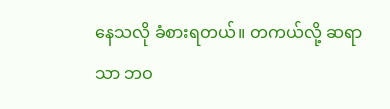နေသလို ခံစားရတယ်။ တကယ်လို့ ဆရာသာ ဘဝ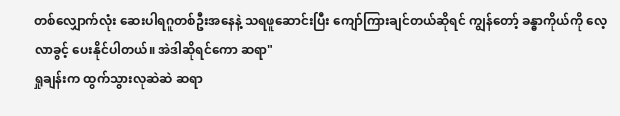တစ်လျှောက်လုံး ဆေးပါရဂူတစ်ဦးအနေနဲ့ သရဖူဆောင်းပြီး ကျော်ကြားချင်တယ်ဆိုရင် ကျွန်တော့် ခန္ဓာကိုယ်ကို လေ့လာခွင့် ပေးနိုင်ပါတယ်။ အဲဒါဆိုရင်ကော ဆရာ"
ရှုချန်းက ထွက်သွားလုဆဲဆဲ ဆရာ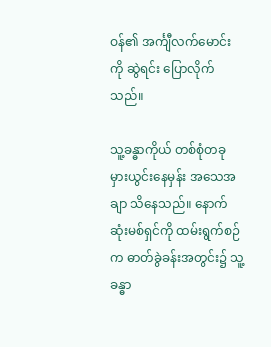ဝန်၏ အင်္ကျီလက်မောင်းကို ဆွဲရင်း ပြောလိုက်သည်။

သူ့ခန္ဓာကိုယ် တစ်စုံတခု မှားယွင်းနေမှန်း အသေအချာ သိနေသည်။ နောက်ဆုံးမစ်ရှင်ကို ထမ်းရွက်စဉ်က ဓာတ်ခွဲခန်းအတွင်း၌ သူ့ခန္ဓာ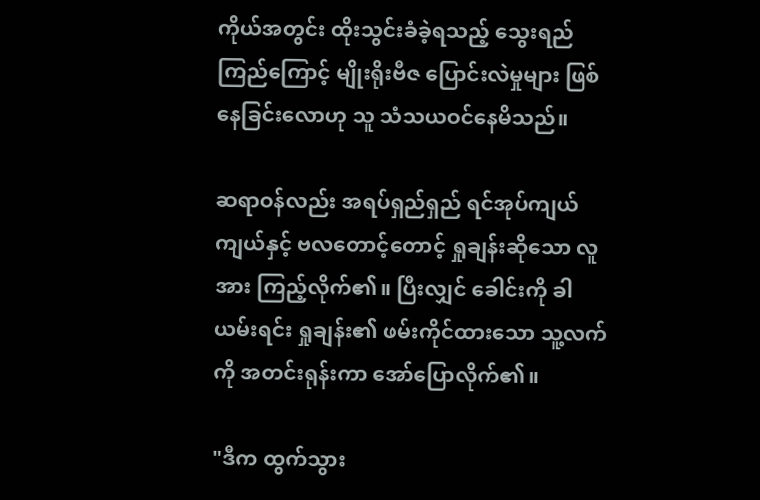ကိုယ်အတွင်း ထိုးသွင်းခံခဲ့ရသည့် သွေးရည်ကြည်ကြောင့် မျိုးရိုးဗီဇ ပြောင်းလဲမှုများ ဖြစ်နေခြင်းလောဟု သူ သံသယဝင်နေမိသည်။

ဆရာဝန်လည်း အရပ်ရှည်ရှည် ရင်အုပ်ကျယ်ကျယ်နှင့် ဗလတောင့်တောင့် ရှုချန်းဆိုသော လူအား ကြည့်လိုက်၏။ ပြီးလျှင် ခေါင်းကို ခါယမ်းရင်း ရှုချန်း၏ ဖမ်းကိုင်ထားသော သူ့လက်ကို အတင်းရုန်းကာ အော်ပြောလိုက်၏။

"ဒီက ထွက်သွား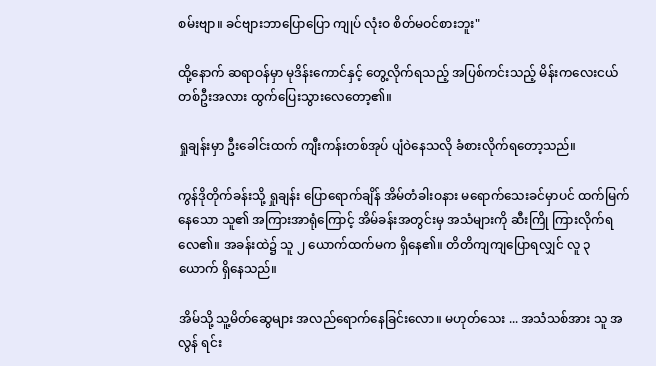စမ်းဗျာ။ ခင်ဗျားဘာပြောပြော ကျုပ် လုံးဝ စိတ်မဝင်စားဘူး"

ထို့နောက် ဆရာဝန်မှာ မုဒိန်းကောင်နှင့် တွေ့လိုက်ရသည့် အပြစ်ကင်းသည့် မိန်းကလေးငယ်တစ်ဦးအလား ထွက်ပြေးသွားလေတော့၏။

ရှုချန်းမှာ ဦးခေါင်းထက် ကျီးကန်းတစ်အုပ် ပျံဝဲနေသလို ခံစားလိုက်ရတော့သည်။

ကွန်ဒိုတိုက်ခန်းသို့ ရှုချန်း ပြောရောက်ချိန် အိမ်တံခါးဝနား မရောက်သေးခင်မှာပင် ထက်မြက်နေသော သူ၏ အကြားအာရုံကြောင့် အိမ်ခန်းအတွင်းမှ အသံများကို ဆီးကြို ကြားလိုက်ရလေ၏။ အခန်းထဲ၌ သူ ၂ ယောက်ထက်မက ရှိနေ၏။ တိတိကျကျပြောရလျှင် လူ ၃ ယောက် ရှိနေသည်။

အိမ်သို့ သူ့မိတ်ဆွေများ အလည်ရောက်နေခြင်းလော။ မဟုတ်သေး ... အသံသစ်အား သူ အလွန် ရင်း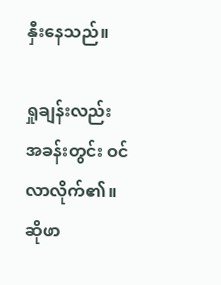နှီးနေသည်။

ရှုချန်းလည်း အခန်းတွင်း ဝင်လာလိုက်၏။ ဆိုဖာ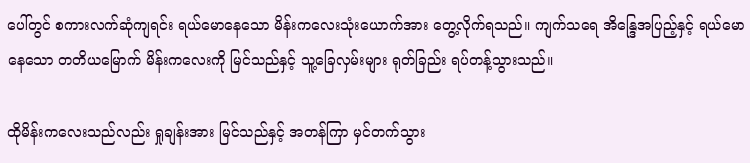ပေါ်တွင် စကားလက်ဆုံကျရင်း ရယ်မောနေသော မိန်းကလေးသုံးယောက်အား တွေ့လိုက်ရသည်။ ကျက်သရေ အိန္ဒြေအပြည့်နှင့် ရယ်မောနေသော တတိယမြောက် မိန်းကလေးကို မြင်သည်နှင့် သူ့ခြေလှမ်းများ ရုတ်ခြည်း ရပ်တန့်သွားသည်။

ထိုမိန်းကလေးသည်လည်း ရှုချန်းအား မြင်သည်နှင့် အတန်ကြာ မှင်တက်သွား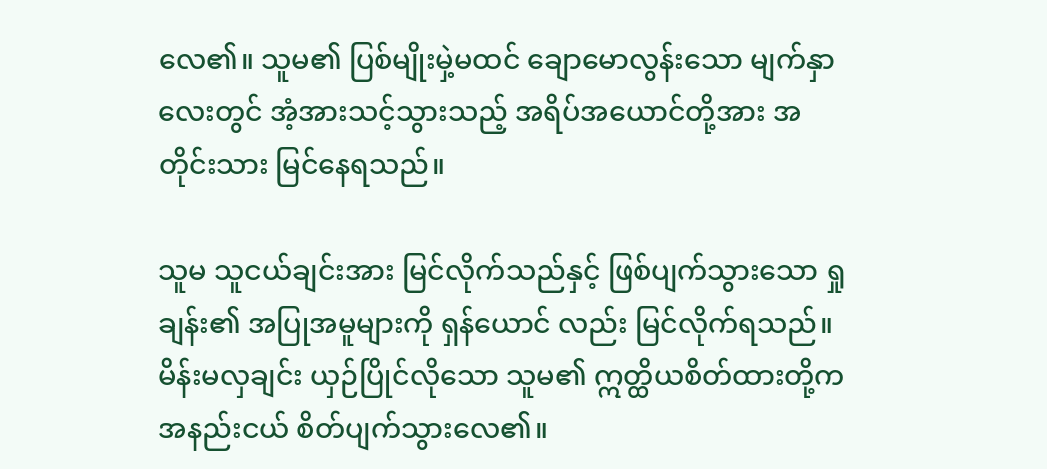လေ၏။ သူမ၏ ပြစ်မျိုးမှဲ့မထင် ချောမောလွန်းသော မျက်နှာလေးတွင် အံ့အားသင့်သွားသည့် အရိပ်အယောင်တို့အား အတိုင်းသား မြင်နေရသည်။

သူမ သူငယ်ချင်းအား မြင်လိုက်သည်နှင့် ဖြစ်ပျက်သွားသော ရှုချန်း၏ အပြုအမူများကို ရှန်ယောင် လည်း မြင်လိုက်ရသည်။ မိန်းမလှချင်း ယှဉ်ပြိုင်လိုသော သူမ၏ ဣတ္ထိယစိတ်ထားတို့က အနည်းငယ် စိတ်ပျက်သွားလေ၏။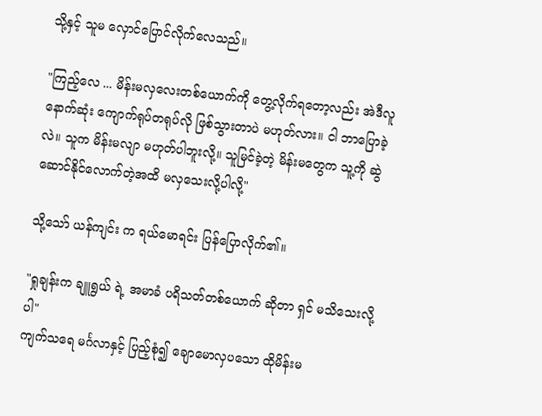သို့နှင့် သူမ လှောင်ပြောင်လိုက်လေသည်။

"ကြည့်လေ ... မိန်းမလှလေးတစ်ယောက်ကို တွေ့လိုက်ရတော့လည်း အဲဒီလူ နောက်ဆုံး ကျောက်ရုပ်တရုပ်လို ဖြစ်သွားတာပဲ မဟုတ်လား။ ငါ ဘာပြောခဲ့လဲ။ သူက မိန်းမလျာ မဟုတ်ပါဘူးလို့။ သူမြင်ခဲ့တဲ့ မိန်းမတွေက သူ့ကို ဆွဲဆောင်နိုင်လောက်တဲ့အထိ မလှသေးလို့ပါလို့"

သို့သော် ယန်ကျင်း က ရယ်မောရင်း ပြန်ပြောလိုက်၏။

"ရှုချန်းက ချူရွယ် ရဲ့ အမာခံ ပရိသတ်တစ်ယောက် ဆိုတာ ရှင် မသိသေးလို့ပါ"
ကျက်သရေ မင်္ဂလာနှင့် ပြည့်စုံ၍ ချောမောလှပသော ထိုမိန်းမ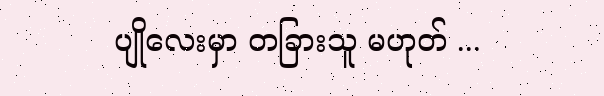ပျိုလေးမှာ တခြားသူ မဟုတ် ...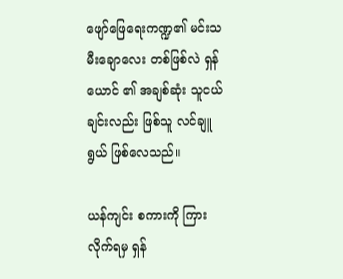ဖျော်ဖြေရေးကဏ္ဍ၏ မင်းသမီးချောလေး တစ်ဖြစ်လဲ ရှန်ယောင် ၏ အချစ်ဆုံး သူငယ်ချင်းလည်း ဖြစ်သူ လင်ချူရွယ် ဖြစ်လေသည်။

ယန်ကျင်း စကားကို ကြားလိုက်ရမှ ရှန်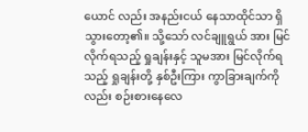ယောင် လည်း အနည်းငယ် နေသာထိုင်သာ ရှိသွားတော့၏။ သို့သော် လင်ချူရွယ် အား မြင်လိုက်ရသည့် ရှုချန်းနှင့် သူမအား မြင်လိုက်ရသည့် ရှုချန်းတို့ နှစ်ဦးကြား ကွာခြားချက်ကိုလည်း စဉ်းစားနေလေ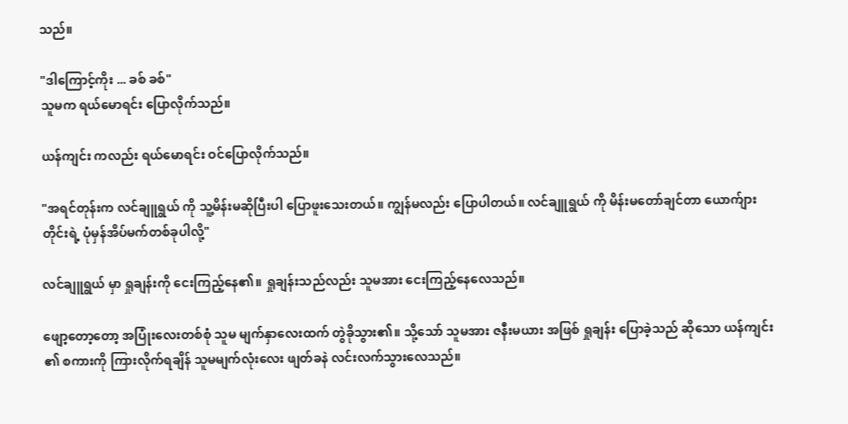သည်။

"ဒါကြောင့်ကိုး ... ခစ် ခစ်"
သူမက ရယ်မောရင်း ပြောလိုက်သည်။

ယန်ကျင်း ကလည်း ရယ်မောရင်း ဝင်ပြောလိုက်သည်။

"အရင်တုန်းက လင်ချူရွယ် ကို သူ့မိန်းမဆိုပြီးပါ ပြောဖူးသေးတယ်။ ကျွန်မလည်း ပြောပါတယ်။ လင်ချူရွယ် ကို မိန်းမတော်ချင်တာ ယောက်ျားတိုင်းရဲ့ ပုံမှန်အိပ်မက်တစ်ခုပါလို့"

လင်ချူရွယ် မှာ ရှုချန်းကို ငေးကြည့်နေ၏။ ရှုချန်းသည်လည်း သူမအား ငေးကြည့်နေလေသည်။

ဖျော့တော့တော့ အပြုံးလေးတစ်စုံ သူမ မျက်နှာလေးထက် တွဲခိုသွား၏။ သို့သော် သူမအား ဇနီးမယား အဖြစ် ရှုချန်း ပြောခဲ့သည် ဆိုသော ယန်ကျင်း ၏ စကားကို ကြားလိုက်ရချိန် သူမမျက်လုံးလေး ဖျတ်ခနဲ လင်းလက်သွားလေသည်။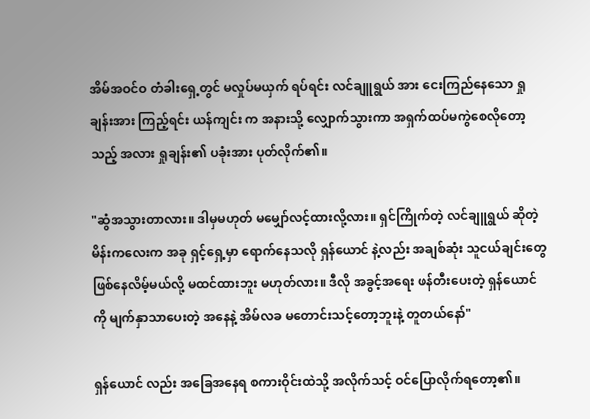အိမ်အဝင်ဝ တံခါးရှေ့တွင် မလှုပ်မယှက် ရပ်ရင်း လင်ချူရွယ် အား ငေးကြည်နေသော ရှုချန်းအား ကြည့်ရင်း ယန်ကျင်း က အနားသို့ လျှောက်သွားကာ အရှက်ထပ်မကွဲစေလိုတော့သည့် အလား ရှုချန်း၏ ပခုံးအား ပုတ်လိုက်၏။

"ဆွံအသွားတာလား။ ဒါမှမဟုတ် မမျှော်လင့်ထားလို့လား။ ရှင်ကြိုက်တဲ့ လင်ချူရွယ် ဆိုတဲ့ မိန်းကလေးက အခု ရှင့်ရှေ့မှာ ရောက်နေသလို ရှန်ယောင် နဲ့လည်း အချစ်ဆုံး သူငယ်ချင်းတွေ ဖြစ်နေလိမ့်မယ်လို့ မထင်ထားဘူး မဟုတ်လား။ ဒီလို အခွင့်အရေး ဖန်တီးပေးတဲ့ ရှန်ယောင် ကို မျက်နှာသာပေးတဲ့ အနေနဲ့ အိမ်လခ မတောင်းသင့်တော့ဘူးနဲ့ တူတယ်နော်"

ရှန်ယောင် လည်း အခြေအနေရ စကားဝိုင်းထဲသို့ အလိုက်သင့် ဝင်ပြောလိုက်ရတော့၏။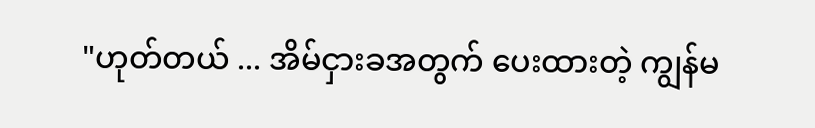"ဟုတ်တယ် ... အိမ်ငှားခအတွက် ပေးထားတဲ့ ကျွန်မ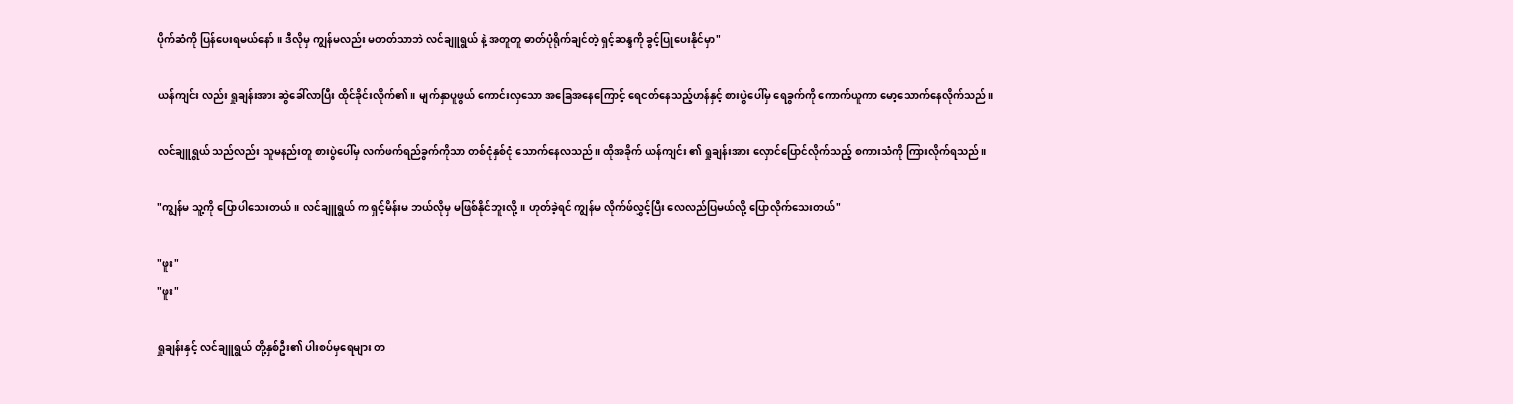ပိုက်ဆံကို ပြန်ပေးရမယ်နော်။ ဒီလိုမှ ကျွန်မလည်း မတတ်သာဘဲ လင်ချူရွယ် နဲ့ အတူတူ ဓာတ်ပုံရိုက်ချင်တဲ့ ရှင့်ဆန္ဒကို ခွင့်ပြုပေးနိုင်မှာ"

ယန်ကျင်း လည်း ရှုချန်းအား ဆွဲခေါ်လာပြီး ထိုင်ခိုင်းလိုက်၏။ မျက်နှာပူဖွယ် ကောင်းလှသော အခြေအနေကြောင့် ရေငတ်နေသည့်ဟန်နှင့် စားပွဲပေါ်မှ ရေခွက်ကို ကောက်ယူကာ မော့သောက်နေလိုက်သည်။

လင်ချူရွယ် သည်လည်း သူမနည်းတူ စားပွဲပေါ်မှ လက်ဖက်ရည်ခွက်ကိုသာ တစ်ငုံနှစ်ငုံ သောက်နေလသည်။ ထိုအခိုက် ယန်ကျင်း ၏ ရှုချန်းအား လှောင်ပြောင်လိုက်သည့် စကားသံကို ကြားလိုက်ရသည်။

"ကျွန်မ သူ့ကို ပြောပါသေးတယ်။ လင်ချူရွယ် က ရှင့်မိန်းမ ဘယ်လိုမှ မဖြစ်နိုင်ဘူးလို့။ ဟုတ်ခဲ့ရင် ကျွန်မ လိုက်ဖ်လွှင့်ပြီး လေလည်ပြမယ်လို့ ပြောလိုက်သေးတယ်"

"ဖူး"
"ဖူး"

ရှုချန်းနှင့် လင်ချူရွယ် တို့နှစ်ဦး၏ ပါးစပ်မှရေများ တ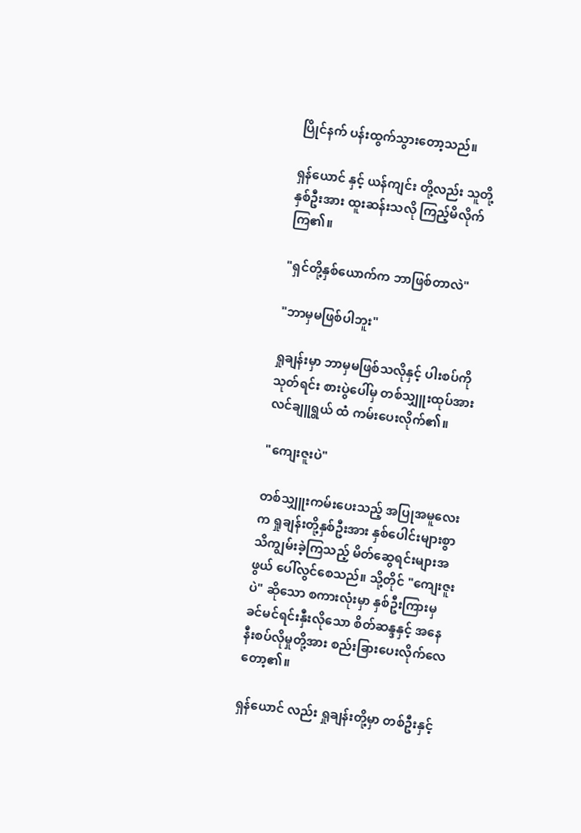ပြိုင်နက် ပန်းထွက်သွားတော့သည်။

ရှန်ယောင် နှင့် ယန်ကျင်း တို့လည်း သူတို့နှစ်ဦးအား ထူးဆန်းသလို ကြည့်မိလိုက်ကြ၏။

"ရှင်တို့နှစ်ယောက်က ဘာဖြစ်တာလဲ"

"ဘာမှမဖြစ်ပါဘူး"

ရှုချန်းမှာ ဘာမှမဖြစ်သလိုနှင့် ပါးစပ်ကို သုတ်ရင်း စားပွဲပေါ်မှ တစ်သျှူးထုပ်အား လင်ချူရွယ် ထံ ကမ်းပေးလိုက်၏။

"ကျေးဇူးပဲ"

တစ်သျှူးကမ်းပေးသည့် အပြုအမူလေးက ရှုချန်းတို့နှစ်ဦးအား နှစ်ပေါင်းများစွာ သိကျွမ်းခဲ့ကြသည့် မိတ်ဆွေရင်းများအဖွယ် ပေါ်လွင်စေသည်။ သို့တိုင် "ကျေးဇူးပဲ" ဆိုသော စကားလုံးမှာ နှစ်ဦးကြားမှ ခင်မင်ရင်းနှီးလိုသော စိတ်ဆန္ဒနှင့် အနေ နီးစပ်လိုမှုတို့အား စည်းခြားပေးလိုက်လေတော့၏။

ရှန်ယောင် လည်း ရှုချန်းတို့မှာ တစ်ဦးနှင့်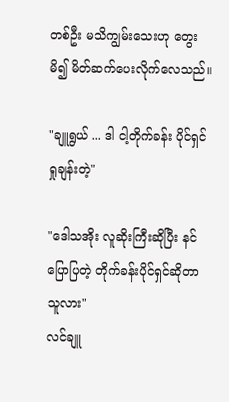တစ်ဦး မသိကျွမ်းသေးဟု တွေးမိ၍ မိတ်ဆက်ပေးလိုက်လေသည်။

"ချူရွယ် ... ဒါ ငါ့တိုက်ခန်း ပိုင်ရှင် ရှုချန်းတဲ့"

"ဒေါသအိုး လူဆိုးကြီးဆိုပြီး နင်ပြောပြတဲ့ တိုက်ခန်းပိုင်ရှင်ဆိုတာ သူလား"
လင်ချူ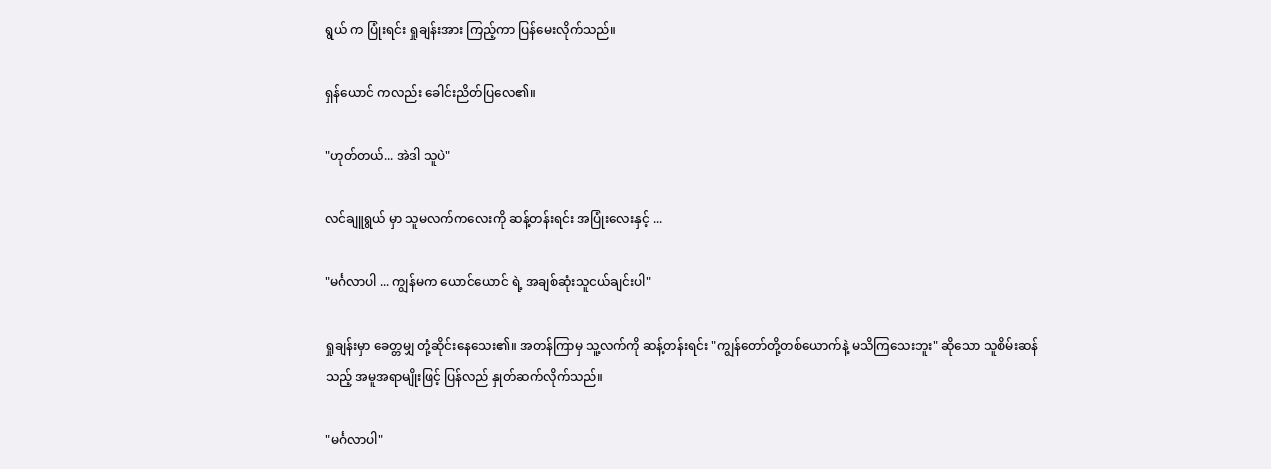ရွယ် က ပြုံးရင်း ရှုချန်းအား ကြည့်ကာ ပြန်မေးလိုက်သည်။

ရှန်ယောင် ကလည်း ခေါင်းညိတ်ပြလေ၏။

"ဟုတ်တယ်... အဲဒါ သူပဲ"

လင်ချူရွယ် မှာ သူမလက်ကလေးကို ဆန့်တန်းရင်း အပြုံးလေးနှင့် ...

"မင်္ဂလာပါ ... ကျွန်မက ယောင်ယောင် ရဲ့ အချစ်ဆုံးသူငယ်ချင်းပါ"

ရှုချန်းမှာ ခေတ္တမျှ တုံ့ဆိုင်းနေသေး၏။ အတန်ကြာမှ သူ့လက်ကို ဆန့်တန်းရင်း "ကျွန်တော်တို့တစ်ယောက်နဲ့ မသိကြသေးဘူး" ဆိုသော သူစိမ်းဆန်သည့် အမူအရာမျိုးဖြင့် ပြန်လည် နှုတ်ဆက်လိုက်သည်။

"မင်္ဂလာပါ"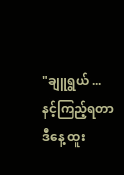"ချူရွယ် ... နင့်ကြည့်ရတာ ဒီနေ့ ထူး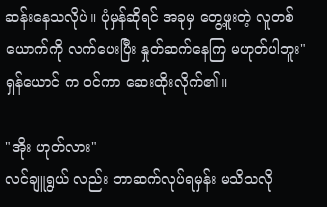ဆန်းနေသလိုပဲ။ ပုံမှန်ဆိုရင် အခုမှ တွေ့ဖူးတဲ့ လူတစ်ယောက်ကို လက်ပေးပြီး နှုတ်ဆက်နေကြ မဟုတ်ပါဘူး"
ရှန်ယောင် က ဝင်ကာ ဆေးထိုးလိုက်၏။

"အိုး ဟုတ်လား"
လင်ချူရွယ် လည်း ဘာဆက်လုပ်ရမှန်း မသိသလို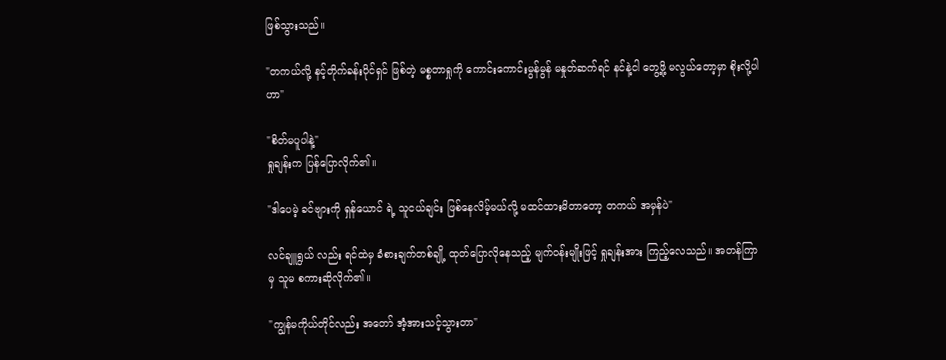ဖြစ်သွားသည်။

"တကယ်လို့ နင့်တိုက်ခန်းပိုင်ရှင် ဖြစ်တဲ့ မစ္စတာရှုကို ကောင်းကောင်းမွန်မွန် မနှုတ်ဆက်ရင် နင်နဲ့ငါ တွေ့ဖို့ မလွယ်တော့မှာ စိုးလို့ပါဟာ"

"စိတ်မပူပါနဲ့"
ရှုချန်းက ပြန်ပြောလိုက်၏။

"ဒါပေမဲ့ ခင်ဗျားကို ရှန်ယောင် ရဲ့ သူငယ်ချင်း ဖြစ်နေလိမ့်မယ်လို့ မထင်ထားမိတာတော့ တကယ် အမှန်ပဲ"

လင်ချူရွယ် လည်း ရင်ထဲမှ ခံစားချက်တစ်ချို့ ထုတ်ပြောလိုနေသည့် မျက်ဝန်းမျိုးဖြင့် ရှုချန်းအား ကြည့်လေသည်။ အတန်ကြာမှ သူမ စကားဆိုလိုက်၏။

"ကျွန်မကိုယ်တိုင်လည်း အတော် အံ့အားသင့်သွားတာ"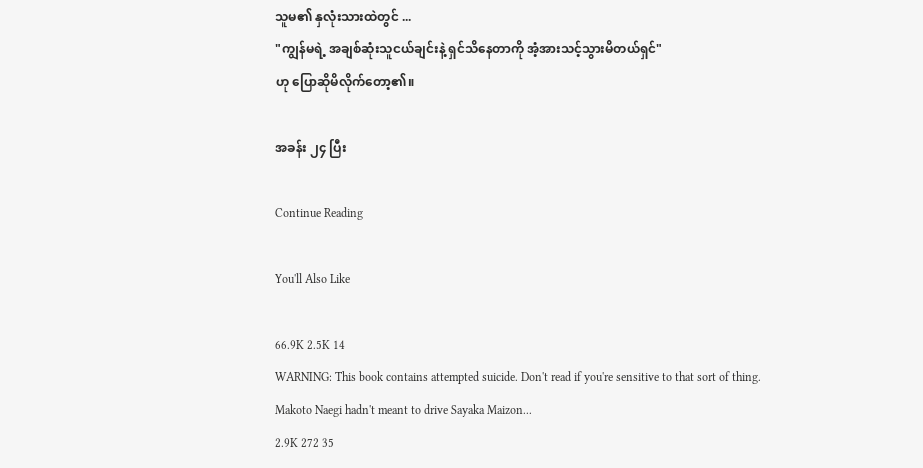သူမ၏ နှလုံးသားထဲတွင် ...
"ကျွန်မရဲ့ အချစ်ဆုံးသူငယ်ချင်းနဲ့ ရှင်သိနေတာကို အံ့အားသင့်သွားမိတယ်ရှင်"
ဟု ပြောဆိုမိလိုက်တော့၏။

အခန်း ၂၄ ပြီး

Continue Reading

You'll Also Like

66.9K 2.5K 14
WARNING: This book contains attempted suicide. Don't read if you're sensitive to that sort of thing. Makoto Naegi hadn't meant to drive Sayaka Maizon...
2.9K 272 35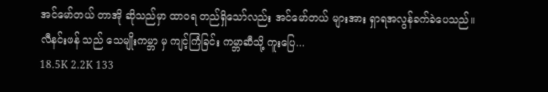အင်မော်တယ် တာအို ဆိုသည်မှာ ထာဝရ တည်ရှိသော်လည်း အင်မော်တယ် များအား ရှာရအလွန်ခက်ခဲပေသည်။ လီနင်းဖန် သည် သေမျိုးကမ္ဘာ မှ ကျင့်ကြံခြင်း ကမ္ဘာဆီသို့ ကူးပြေ...
18.5K 2.2K 133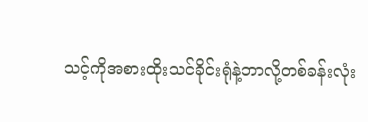သင့်ကိုအစားထိုးသင်ခိုင်းရုံနဲ့ဘာလို့တစ်ခန်းလုံး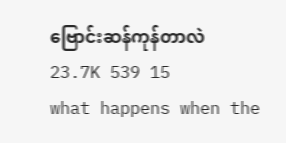ဗြောင်းဆန်ကုန်တာလဲ
23.7K 539 15
what happens when the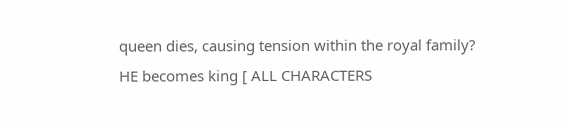queen dies, causing tension within the royal family? HE becomes king [ ALL CHARACTERS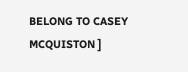BELONG TO CASEY MCQUISTON ]